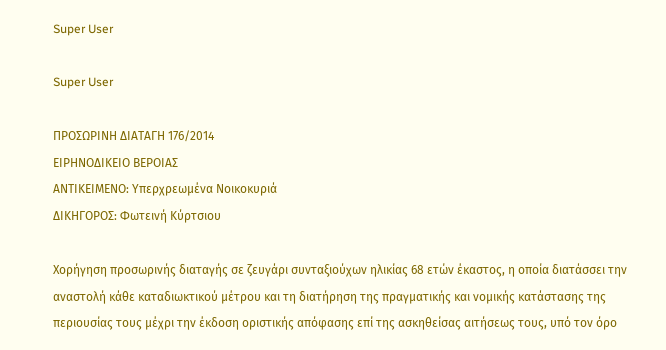Super User

Super User

ΠΡΟΣΩΡΙΝΗ ΔΙΑΤΑΓΗ 176/2014
ΕΙΡΗΝΟΔΙΚΕΙΟ ΒΕΡΟΙΑΣ
ΑΝΤΙΚΕΙΜΕΝΟ: Υπερχρεωμένα Νοικοκυριά
ΔΙΚΗΓΟΡΟΣ: Φωτεινή Κύρτσιου

Χορήγηση προσωρινής διαταγής σε ζευγάρι συνταξιούχων ηλικίας 68 ετών έκαστος, η οποία διατάσσει την αναστολή κάθε καταδιωκτικού μέτρου και τη διατήρηση της πραγματικής και νομικής κατάστασης της περιουσίας τους μέχρι την έκδοση οριστικής απόφασης επί της ασκηθείσας αιτήσεως τους, υπό τον όρο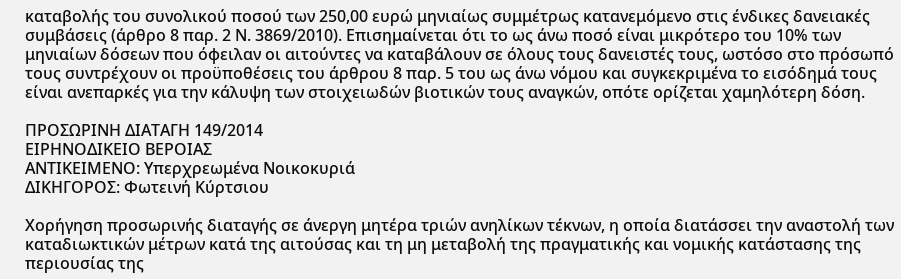καταβολής του συνολικού ποσού των 250,00 ευρώ μηνιαίως συμμέτρως κατανεμόμενο στις ένδικες δανειακές συμβάσεις (άρθρο 8 παρ. 2 Ν. 3869/2010). Επισημαίνεται ότι το ως άνω ποσό είναι μικρότερο του 10% των μηνιαίων δόσεων που όφειλαν οι αιτούντες να καταβάλουν σε όλους τους δανειστές τους, ωστόσο στο πρόσωπό τους συντρέχουν οι προϋποθέσεις του άρθρου 8 παρ. 5 του ως άνω νόμου και συγκεκριμένα το εισόδημά τους είναι ανεπαρκές για την κάλυψη των στοιχειωδών βιοτικών τους αναγκών, οπότε ορίζεται χαμηλότερη δόση.

ΠΡΟΣΩΡΙΝΗ ΔΙΑΤΑΓΗ 149/2014
ΕΙΡΗΝΟΔΙΚΕΙΟ ΒΕΡΟΙΑΣ
ΑΝΤΙΚΕΙΜΕΝΟ: Υπερχρεωμένα Νοικοκυριά
ΔΙΚΗΓΟΡΟΣ: Φωτεινή Κύρτσιου

Χορήγηση προσωρινής διαταγής σε άνεργη μητέρα τριών ανηλίκων τέκνων, η οποία διατάσσει την αναστολή των καταδιωκτικών μέτρων κατά της αιτούσας και τη μη μεταβολή της πραγματικής και νομικής κατάστασης της περιουσίας της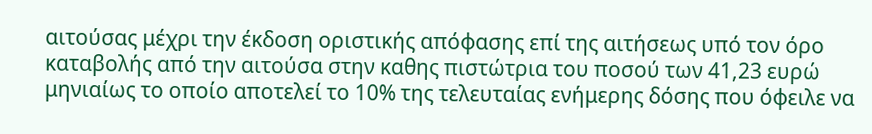αιτούσας μέχρι την έκδοση οριστικής απόφασης επί της αιτήσεως υπό τον όρο καταβολής από την αιτούσα στην καθης πιστώτρια του ποσού των 41,23 ευρώ μηνιαίως το οποίο αποτελεί το 10% της τελευταίας ενήμερης δόσης που όφειλε να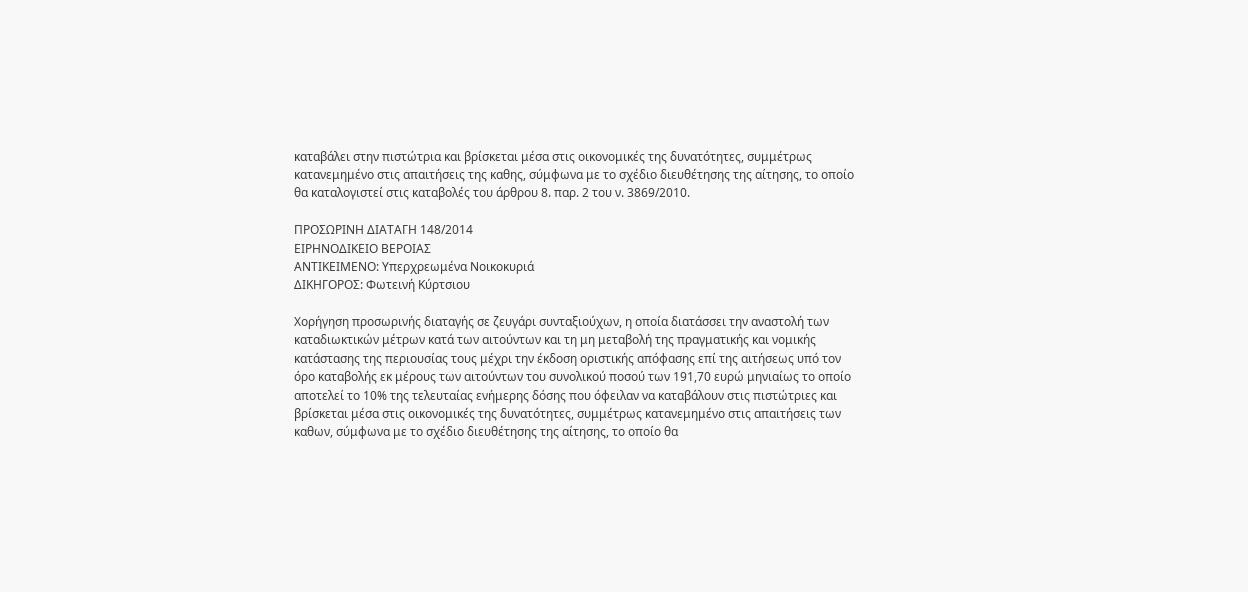καταβάλει στην πιστώτρια και βρίσκεται μέσα στις οικονομικές της δυνατότητες, συμμέτρως κατανεμημένο στις απαιτήσεις της καθης, σύμφωνα με το σχέδιο διευθέτησης της αίτησης, το οποίο θα καταλογιστεί στις καταβολές του άρθρου 8. παρ. 2 του ν. 3869/2010.

ΠΡΟΣΩΡΙΝΗ ΔΙΑΤΑΓΗ 148/2014
ΕΙΡΗΝΟΔΙΚΕΙΟ ΒΕΡΟΙΑΣ
ΑΝΤΙΚΕΙΜΕΝΟ: Υπερχρεωμένα Νοικοκυριά
ΔΙΚΗΓΟΡΟΣ: Φωτεινή Κύρτσιου

Χορήγηση προσωρινής διαταγής σε ζευγάρι συνταξιούχων, η οποία διατάσσει την αναστολή των καταδιωκτικών μέτρων κατά των αιτούντων και τη μη μεταβολή της πραγματικής και νομικής κατάστασης της περιουσίας τους μέχρι την έκδοση οριστικής απόφασης επί της αιτήσεως υπό τον όρο καταβολής εκ μέρους των αιτούντων του συνολικού ποσού των 191,70 ευρώ μηνιαίως το οποίο αποτελεί το 10% της τελευταίας ενήμερης δόσης που όφειλαν να καταβάλουν στις πιστώτριες και βρίσκεται μέσα στις οικονομικές της δυνατότητες, συμμέτρως κατανεμημένο στις απαιτήσεις των καθων, σύμφωνα με το σχέδιο διευθέτησης της αίτησης, το οποίο θα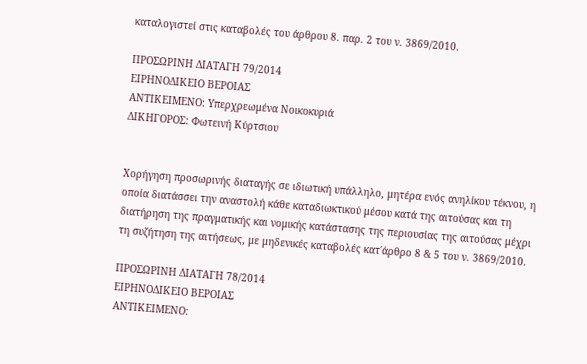καταλογιστεί στις καταβολές του άρθρου 8. παρ. 2 του ν. 3869/2010.

ΠΡΟΣΩΡΙΝΗ ΔΙΑΤΑΓΗ 79/2014
ΕΙΡΗΝΟΔΙΚΕΙΟ ΒΕΡΟΙΑΣ
ΑΝΤΙΚΕΙΜΕΝΟ: Υπερχρεωμένα Νοικοκυριά
ΔΙΚΗΓΟΡΟΣ: Φωτεινή Κύρτσιου


Χορήγηση προσωρινής διαταγής σε ιδιωτική υπάλληλο, μητέρα ενός ανηλίκου τέκνου, η οποία διατάσσει την αναστολή κάθε καταδιωκτικού μέσου κατά της αιτούσας και τη διατήρηση της πραγματικής και νομικής κατάστασης της περιουσίας της αιτούσας μέχρι τη συζήτηση της αιτήσεως, με μηδενικές καταβολές κατ΄άρθρο 8 & 5 του ν. 3869/2010.

ΠΡΟΣΩΡΙΝΗ ΔΙΑΤΑΓΗ 78/2014
ΕΙΡΗΝΟΔΙΚΕΙΟ ΒΕΡΟΙΑΣ
ΑΝΤΙΚΕΙΜΕΝΟ: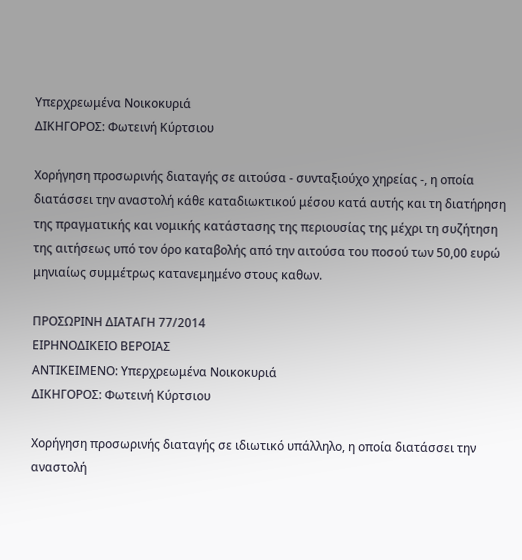Υπερχρεωμένα Νοικοκυριά
ΔΙΚΗΓΟΡΟΣ: Φωτεινή Κύρτσιου

Χορήγηση προσωρινής διαταγής σε αιτούσα - συνταξιούχο χηρείας -, η οποία διατάσσει την αναστολή κάθε καταδιωκτικού μέσου κατά αυτής και τη διατήρηση της πραγματικής και νομικής κατάστασης της περιουσίας της μέχρι τη συζήτηση της αιτήσεως υπό τον όρο καταβολής από την αιτούσα του ποσού των 50,00 ευρώ μηνιαίως συμμέτρως κατανεμημένο στους καθων.

ΠΡΟΣΩΡΙΝΗ ΔΙΑΤΑΓΗ 77/2014
ΕΙΡΗΝΟΔΙΚΕΙΟ ΒΕΡΟΙΑΣ
ΑΝΤΙΚΕΙΜΕΝΟ: Υπερχρεωμένα Νοικοκυριά
ΔΙΚΗΓΟΡΟΣ: Φωτεινή Κύρτσιου

Χορήγηση προσωρινής διαταγής σε ιδιωτικό υπάλληλο, η οποία διατάσσει την αναστολή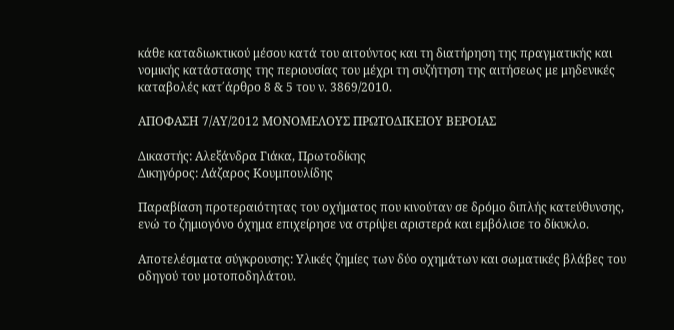κάθε καταδιωκτικού μέσου κατά του αιτούντος και τη διατήρηση της πραγματικής και νομικής κατάστασης της περιουσίας του μέχρι τη συζήτηση της αιτήσεως με μηδενικές καταβολές κατ΄άρθρο 8 & 5 του ν. 3869/2010.

ΑΠΟΦΑΣΗ 7/ΑΥ/2012 ΜΟΝΟΜΕΛΟΥΣ ΠΡΩΤΟΔΙΚΕΙΟΥ ΒΕΡΟΙΑΣ

Δικαστής: Αλεξάνδρα Γιάκα, Πρωτοδίκης
Δικηγόρος: Λάζαρος Κουμπουλίδης

Παραβίαση προτεραιότητας του οχήματος που κινούταν σε δρόμο διπλής κατεύθυνσης, ενώ το ζημιογόνο όχημα επιχείρησε να στρίψει αριστερά και εμβόλισε το δίκυκλο.

Αποτελέσματα σύγκρουσης: Υλικές ζημίες των δύο οχημάτων και σωματικές βλάβες του οδηγού του μοτοποδηλάτου.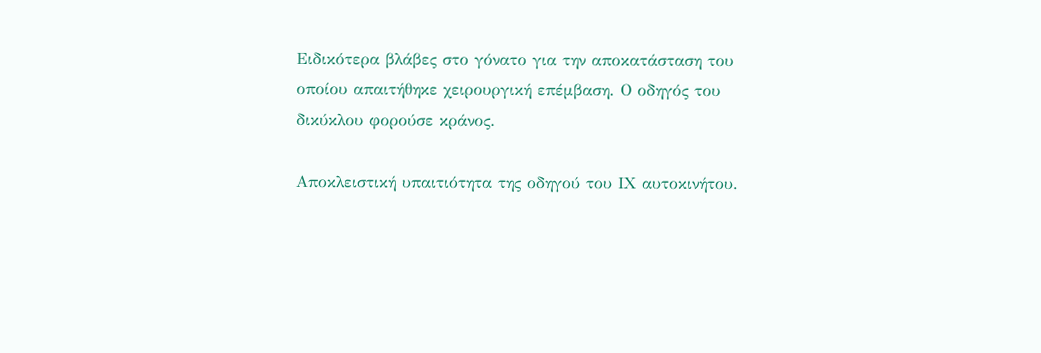Ειδικότερα βλάβες στο γόνατο για την αποκατάσταση του οποίου απαιτήθηκε χειρουργική επέμβαση. Ο οδηγός του δικύκλου φορούσε κράνος.

Αποκλειστική υπαιτιότητα της οδηγού του ΙΧ αυτοκινήτου.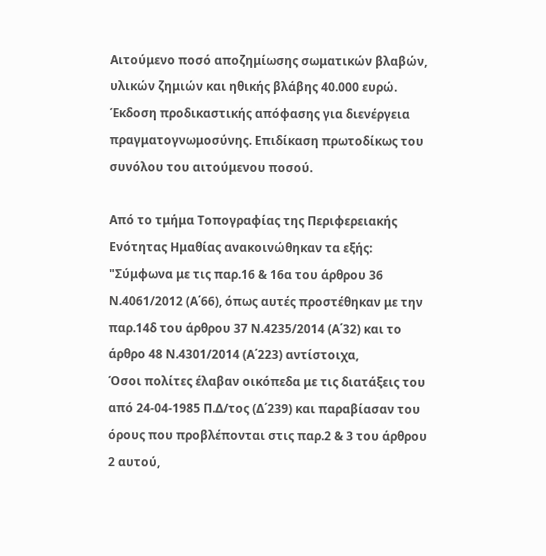Αιτούμενο ποσό αποζημίωσης σωματικών βλαβών, υλικών ζημιών και ηθικής βλάβης 40.000 ευρώ. Έκδοση προδικαστικής απόφασης για διενέργεια πραγματογνωμοσύνης. Επιδίκαση πρωτοδίκως του συνόλου του αιτούμενου ποσού.

Από το τμήμα Τοπογραφίας της Περιφερειακής Ενότητας Ημαθίας ανακοινώθηκαν τα εξής: "Σύμφωνα με τις παρ.16 & 16α του άρθρου 36 Ν.4061/2012 (Α΄66), όπως αυτές προστέθηκαν με την παρ.14δ του άρθρου 37 Ν.4235/2014 (Α΄32) και το άρθρο 48 Ν.4301/2014 (Α΄223) αντίστοιχα,
Όσοι πολίτες έλαβαν οικόπεδα με τις διατάξεις του από 24-04-1985 Π.Δ/τος (Δ΄239) και παραβίασαν του όρους που προβλέπονται στις παρ.2 & 3 του άρθρου 2 αυτού,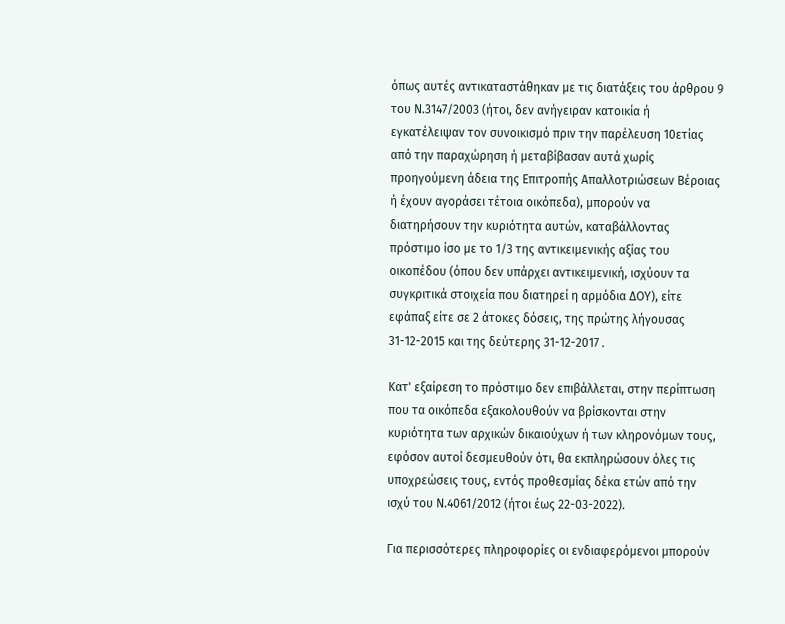όπως αυτές αντικαταστάθηκαν με τις διατάξεις του άρθρου 9 του Ν.3147/2003 (ήτοι, δεν ανήγειραν κατοικία ή εγκατέλειψαν τον συνοικισμό πριν την παρέλευση 10ετίας από την παραχώρηση ή μεταβίβασαν αυτά χωρίς προηγούμενη άδεια της Επιτροπής Απαλλοτριώσεων Βέροιας ή έχουν αγοράσει τέτοια οικόπεδα), μπορούν να διατηρήσουν την κυριότητα αυτών, καταβάλλοντας πρόστιμο ίσο με το 1/3 της αντικειμενικής αξίας του οικοπέδου (όπου δεν υπάρχει αντικειμενική, ισχύουν τα συγκριτικά στοιχεία που διατηρεί η αρμόδια ΔΟΥ), είτε εφάπαξ είτε σε 2 άτοκες δόσεις, της πρώτης λήγουσας 31-12-2015 και της δεύτερης 31-12-2017 .

Κατ' εξαίρεση το πρόστιμο δεν επιβάλλεται, στην περίπτωση που τα οικόπεδα εξακολουθούν να βρίσκονται στην κυριότητα των αρχικών δικαιούχων ή των κληρονόμων τους, εφόσον αυτοί δεσμευθούν ότι, θα εκπληρώσουν όλες τις υποχρεώσεις τους, εντός προθεσμίας δέκα ετών από την ισχύ του Ν.4061/2012 (ήτοι έως 22-03-2022).

Για περισσότερες πληροφορίες οι ενδιαφερόμενοι μπορούν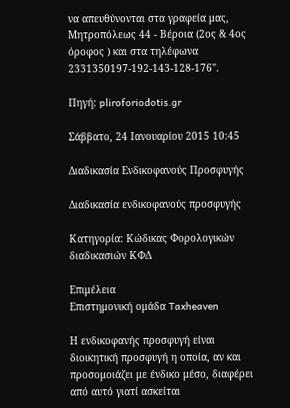να απευθύνονται στα γραφεία μας, Μητροπόλεως 44 - Βέροια (2ος & 4ος όροφος ) και στα τηλέφωνα 2331350197-192-143-128-176".

Πηγή: pliroforiodotis.gr

Σάββατο, 24 Ιανουαρίου 2015 10:45

Διαδικασία Ενδικοφανούς Προσφυγής

Διαδικασία ενδικοφανούς προσφυγής

Κατηγορία: Κώδικας Φορολογικών διαδικασιών ΚΦΔ

Επιμέλεια
Επιστημονική ομάδα Taxheaven

Η ενδικοφανής προσφυγή είναι διοικητική προσφυγή η οποία, αν και προσομοιάζει με ένδικο μέσο, διαφέρει από αυτό γιατί ασκείται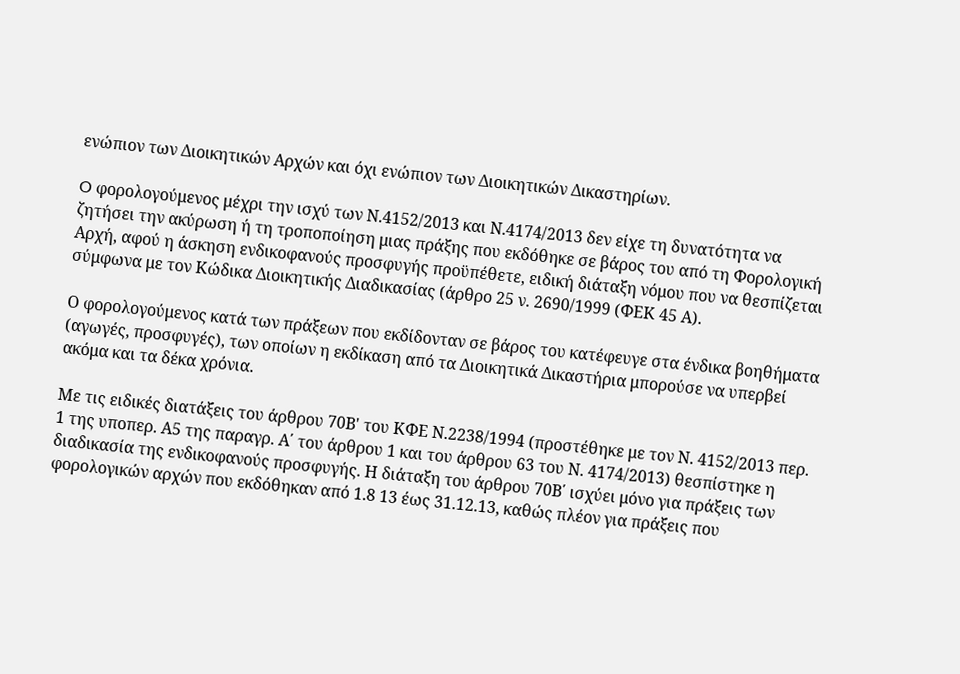ενώπιον των Διοικητικών Αρχών και όχι ενώπιον των Διοικητικών Δικαστηρίων.

O φορολογούμενος μέχρι την ισχύ των Ν.4152/2013 και Ν.4174/2013 δεν είχε τη δυνατότητα να ζητήσει την ακύρωση ή τη τροποποίηση μιας πράξης που εκδόθηκε σε βάρος του από τη Φορολογική Αρχή, αφού η άσκηση ενδικοφανούς προσφυγής προϋπέθετε, ειδική διάταξη νόμου που να θεσπίζεται σύμφωνα με τον Κώδικα Διοικητικής Διαδικασίας (άρθρο 25 ν. 2690/1999 (ΦΕΚ 45 Α).

Ο φορολογούμενος κατά των πράξεων που εκδίδονταν σε βάρος του κατέφευγε στα ένδικα βοηθήματα (αγωγές, προσφυγές), των οποίων η εκδίκαση από τα Διοικητικά Δικαστήρια μπορούσε να υπερβεί ακόμα και τα δέκα χρόνια.

Με τις ειδικές διατάξεις του άρθρου 70Β' του ΚΦΕ Ν.2238/1994 (προστέθηκε με τον Ν. 4152/2013 περ. 1 της υποπερ. Α5 της παραγρ. Α΄ του άρθρου 1 και του άρθρου 63 του Ν. 4174/2013) θεσπίστηκε η διαδικασία της ενδικοφανούς προσφυγής. Η διάταξη του άρθρου 70Β΄ ισχύει μόνο για πράξεις των φορολογικών αρχών που εκδόθηκαν από 1.8 13 έως 31.12.13, καθώς πλέον για πράξεις που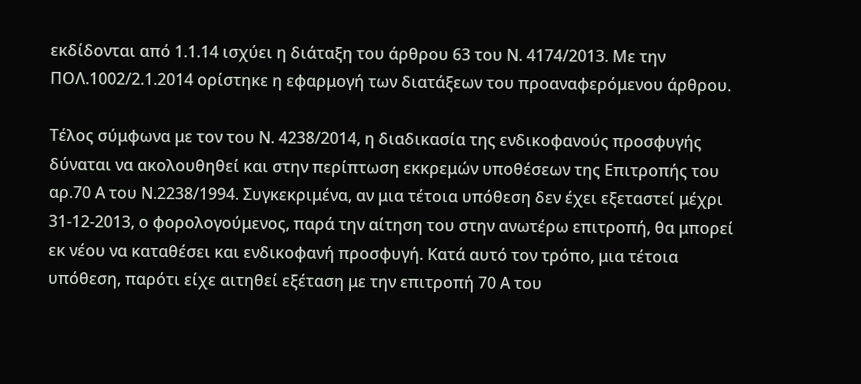εκδίδονται από 1.1.14 ισχύει η διάταξη του άρθρου 63 του Ν. 4174/2013. Με την ΠΟΛ.1002/2.1.2014 ορίστηκε η εφαρμογή των διατάξεων του προαναφερόμενου άρθρου.

Τέλος σύμφωνα με τον του Ν. 4238/2014, η διαδικασία της ενδικοφανούς προσφυγής δύναται να ακολουθηθεί και στην περίπτωση εκκρεμών υποθέσεων της Επιτροπής του αρ.70 Α του Ν.2238/1994. Συγκεκριμένα, αν μια τέτοια υπόθεση δεν έχει εξεταστεί μέχρι 31-12-2013, ο φορολογούμενος, παρά την αίτηση του στην ανωτέρω επιτροπή, θα μπορεί εκ νέου να καταθέσει και ενδικοφανή προσφυγή. Κατά αυτό τον τρόπο, μια τέτοια υπόθεση, παρότι είχε αιτηθεί εξέταση με την επιτροπή 70 Α του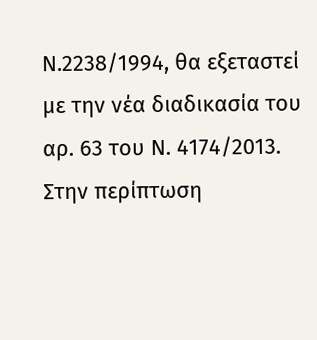Ν.2238/1994, θα εξεταστεί με την νέα διαδικασία του αρ. 63 του Ν. 4174/2013. Στην περίπτωση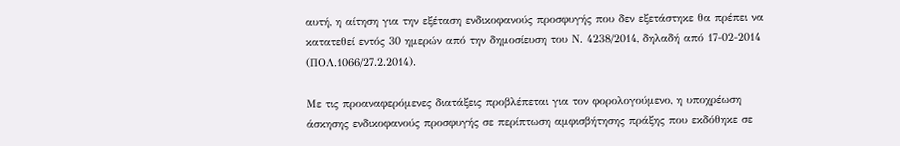αυτή, η αίτηση για την εξέταση ενδικοφανούς προσφυγής που δεν εξετάστηκε θα πρέπει να κατατεθεί εντός 30 ημερών από την δημοσίευση του Ν. 4238/2014, δηλαδή από 17-02-2014 (ΠΟΛ.1066/27.2.2014).

Με τις προαναφερόμενες διατάξεις προβλέπεται για τον φορολογούμενο, η υποχρέωση άσκησης ενδικοφανούς προσφυγής σε περίπτωση αμφισβήτησης πράξης που εκδόθηκε σε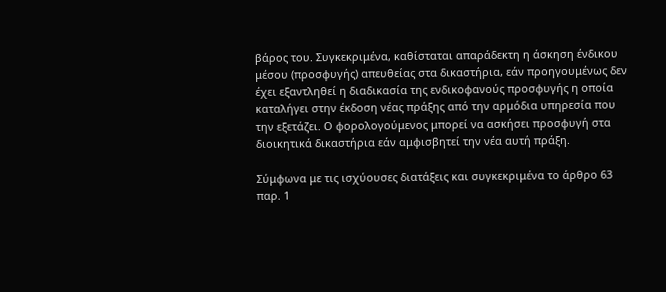βάρος του. Συγκεκριμένα, καθίσταται απαράδεκτη η άσκηση ένδικου μέσου (προσφυγής) απευθείας στα δικαστήρια, εάν προηγουμένως δεν έχει εξαντληθεί η διαδικασία της ενδικοφανούς προσφυγής η οποία καταλήγει στην έκδοση νέας πράξης από την αρμόδια υπηρεσία που την εξετάζει. Ο φορολογούμενος μπορεί να ασκήσει προσφυγή στα διοικητικά δικαστήρια εάν αμφισβητεί την νέα αυτή πράξη.

Σύμφωνα με τις ισχύουσες διατάξεις και συγκεκριμένα το άρθρο 63 παρ. 1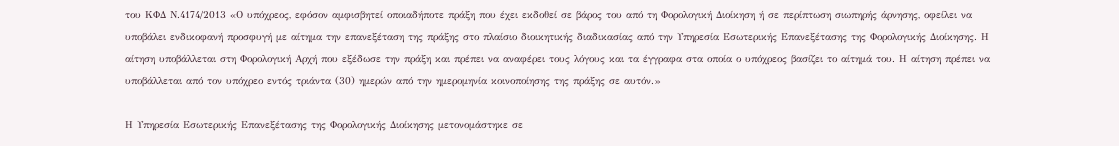του ΚΦΔ Ν.4174/2013 «Ο υπόχρεος, εφόσον αμφισβητεί οποιαδήποτε πράξη που έχει εκδοθεί σε βάρος του από τη Φορολογική Διοίκηση ή σε περίπτωση σιωπηρής άρνησης, οφείλει να υποβάλει ενδικοφανή προσφυγή με αίτημα την επανεξέταση της πράξης στο πλαίσιο διοικητικής διαδικασίας από την Υπηρεσία Εσωτερικής Επανεξέτασης της Φορολογικής Διοίκησης. Η αίτηση υποβάλλεται στη Φορολογική Αρχή που εξέδωσε την πράξη και πρέπει να αναφέρει τους λόγους και τα έγγραφα στα οποία ο υπόχρεος βασίζει το αίτημά του. Η αίτηση πρέπει να υποβάλλεται από τον υπόχρεο εντός τριάντα (30) ημερών από την ημερομηνία κοινοποίησης της πράξης σε αυτόν.»

Η Υπηρεσία Εσωτερικής Επανεξέτασης της Φορολογικής Διοίκησης μετονομάστηκε σε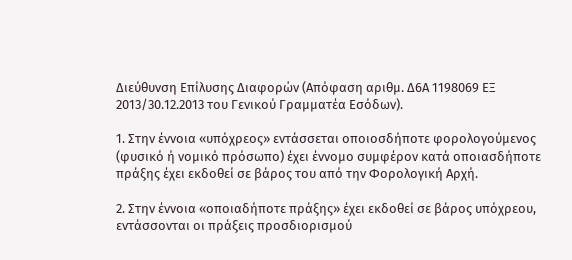Διεύθυνση Επίλυσης Διαφορών (Απόφαση αριθμ. Δ6Α 1198069 ΕΞ 2013/30.12.2013 του Γενικού Γραμματέα Εσόδων).

1. Στην έννοια «υπόχρεος» εντάσσεται οποιοσδήποτε φορολογούμενος (φυσικό ή νομικό πρόσωπο) έχει έννομο συμφέρον κατά οποιασδήποτε πράξης έχει εκδοθεί σε βάρος του από την Φορολογική Αρχή.

2. Στην έννοια «οποιαδήποτε πράξης» έχει εκδοθεί σε βάρος υπόχρεου, εντάσσονται οι πράξεις προσδιορισμού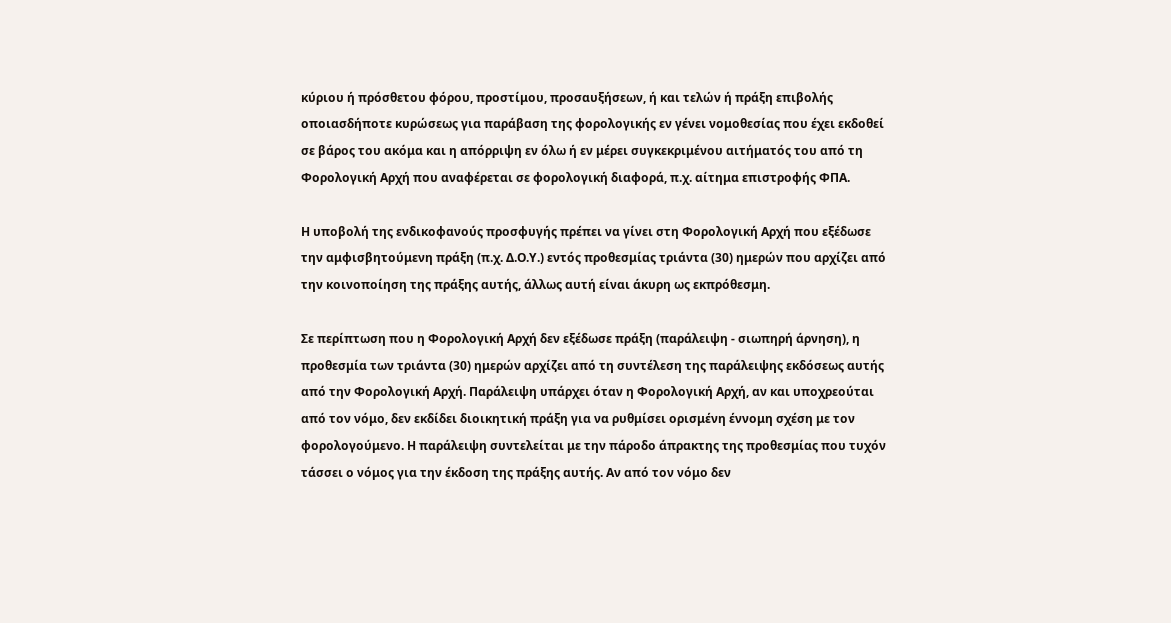κύριου ή πρόσθετου φόρου, προστίμου, προσαυξήσεων, ή και τελών ή πράξη επιβολής οποιασδήποτε κυρώσεως για παράβαση της φορολογικής εν γένει νομοθεσίας που έχει εκδοθεί σε βάρος του ακόμα και η απόρριψη εν όλω ή εν μέρει συγκεκριμένου αιτήματός του από τη Φορολογική Αρχή που αναφέρεται σε φορολογική διαφορά, π.χ. αίτημα επιστροφής ΦΠΑ.

Η υποβολή της ενδικοφανούς προσφυγής πρέπει να γίνει στη Φορολογική Αρχή που εξέδωσε την αμφισβητούμενη πράξη (π.χ. Δ.Ο.Υ.) εντός προθεσμίας τριάντα (30) ημερών που αρχίζει από την κοινοποίηση της πράξης αυτής, άλλως αυτή είναι άκυρη ως εκπρόθεσμη.

Σε περίπτωση που η Φορολογική Αρχή δεν εξέδωσε πράξη (παράλειψη - σιωπηρή άρνηση), η προθεσμία των τριάντα (30) ημερών αρχίζει από τη συντέλεση της παράλειψης εκδόσεως αυτής από την Φορολογική Αρχή. Παράλειψη υπάρχει όταν η Φορολογική Αρχή, αν και υποχρεούται από τον νόμο, δεν εκδίδει διοικητική πράξη για να ρυθμίσει ορισμένη έννομη σχέση με τον φορολογούμενο. Η παράλειψη συντελείται με την πάροδο άπρακτης της προθεσμίας που τυχόν τάσσει ο νόμος για την έκδοση της πράξης αυτής. Αν από τον νόμο δεν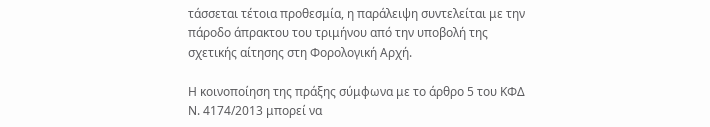τάσσεται τέτοια προθεσμία, η παράλειψη συντελείται με την πάροδο άπρακτου του τριμήνου από την υποβολή της σχετικής αίτησης στη Φορολογική Αρχή.

Η κοινοποίηση της πράξης σύμφωνα με το άρθρο 5 του ΚΦΔ Ν. 4174/2013 μπορεί να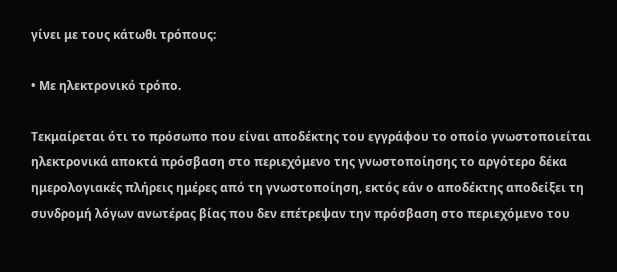γίνει με τους κάτωθι τρόπους:

• Με ηλεκτρονικό τρόπο.

Τεκμαίρεται ότι το πρόσωπο που είναι αποδέκτης του εγγράφου το οποίο γνωστοποιείται ηλεκτρονικά αποκτά πρόσβαση στο περιεχόμενο της γνωστοποίησης το αργότερο δέκα ημερολογιακές πλήρεις ημέρες από τη γνωστοποίηση, εκτός εάν ο αποδέκτης αποδείξει τη συνδρομή λόγων ανωτέρας βίας που δεν επέτρεψαν την πρόσβαση στο περιεχόμενο του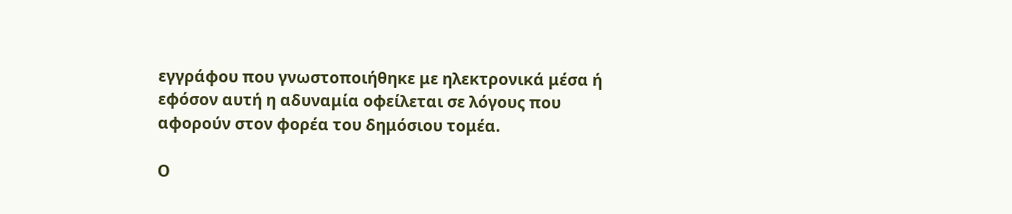εγγράφου που γνωστοποιήθηκε με ηλεκτρονικά μέσα ή εφόσον αυτή η αδυναμία οφείλεται σε λόγους που αφορούν στον φορέα του δημόσιου τομέα.

Ο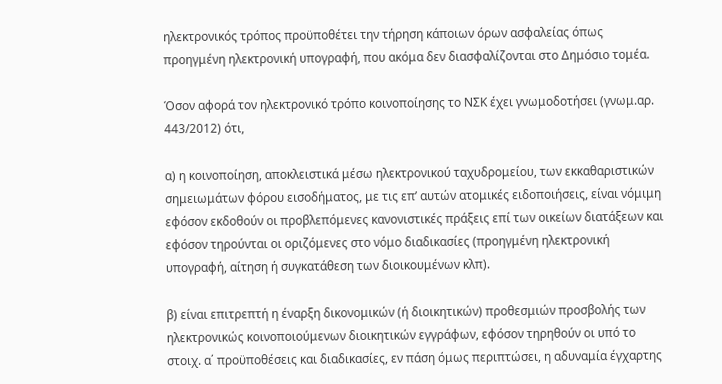ηλεκτρονικός τρόπος προϋποθέτει την τήρηση κάποιων όρων ασφαλείας όπως προηγμένη ηλεκτρονική υπογραφή, που ακόμα δεν διασφαλίζονται στο Δημόσιο τομέα.

Όσον αφορά τον ηλεκτρονικό τρόπο κοινοποίησης το ΝΣΚ έχει γνωμοδοτήσει (γνωμ.αρ. 443/2012) ότι,

α) η κοινοποίηση, αποκλειστικά μέσω ηλεκτρονικού ταχυδρομείου, των εκκαθαριστικών σημειωμάτων φόρου εισοδήματος, με τις επ’ αυτών ατομικές ειδοποιήσεις, είναι νόμιμη εφόσον εκδοθούν οι προβλεπόμενες κανονιστικές πράξεις επί των οικείων διατάξεων και εφόσον τηρούνται οι οριζόμενες στο νόμο διαδικασίες (προηγμένη ηλεκτρονική υπογραφή, αίτηση ή συγκατάθεση των διοικουμένων κλπ).

β) είναι επιτρεπτή η έναρξη δικονομικών (ή διοικητικών) προθεσμιών προσβολής των ηλεκτρονικώς κοινοποιούμενων διοικητικών εγγράφων, εφόσον τηρηθούν οι υπό το στοιχ. α΄ προϋποθέσεις και διαδικασίες, εν πάση όμως περιπτώσει, η αδυναμία έγχαρτης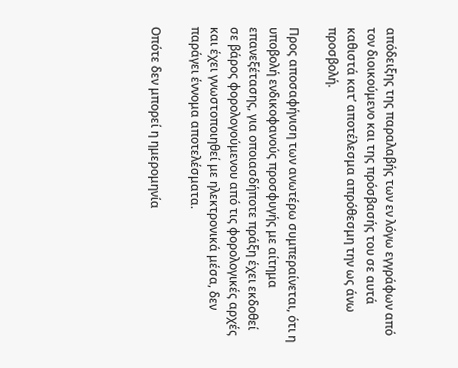απόδειξης της παραλαβής των εν λόγω εγγράφων από τον διοικούμενο και της πρόσβασής του σε αυτά καθιστά κατ’ αποτέλεσμα απρόθεσμη την ως άνω προσβολή.

Προς αποσαφήνιση των ανωτέρω συμπεραίνεται, ότι η υποβολή ενδικοφανούς προσφυγής με αίτημα επανεξέτασης, για οποιασδήποτε πράξη έχει εκδοθεί σε βάρος φορολογούμενου από τις φορολογικές αρχές και έχει γνωστοποιηθεί με ηλεκτρονικά μέσα, δεν παράγει έννομα αποτελέσματα.

Οπότε δεν μπορεί η ημερομηνία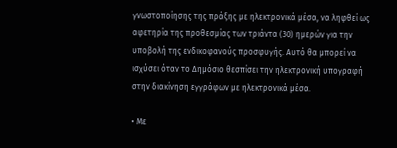γνωστοποίησης της πράξης με ηλεκτρονικά μέσα, να ληφθεί ως αφετηρία της προθεσμίας των τριάντα (30) ημερών για την υποβολή της ενδικοφανούς προσφυγής. Αυτό θα μπορεί να ισχύσει όταν το Δημόσιο θεσπίσει την ηλεκτρονική υπογραφή στην διακίνηση εγγράφων με ηλεκτρονικά μέσα.

• Με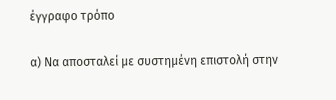έγγραφο τρόπο

α) Nα αποσταλεί με συστημένη επιστολή στην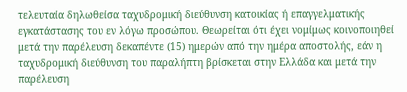τελευταία δηλωθείσα ταχυδρομική διεύθυνση κατοικίας ή επαγγελματικής εγκατάστασης του εν λόγω προσώπου. Θεωρείται ότι έχει νομίμως κοινοποιηθεί μετά την παρέλευση δεκαπέντε (15) ημερών από την ημέρα αποστολής, εάν η ταχυδρομική διεύθυνση του παραλήπτη βρίσκεται στην Ελλάδα και μετά την παρέλευση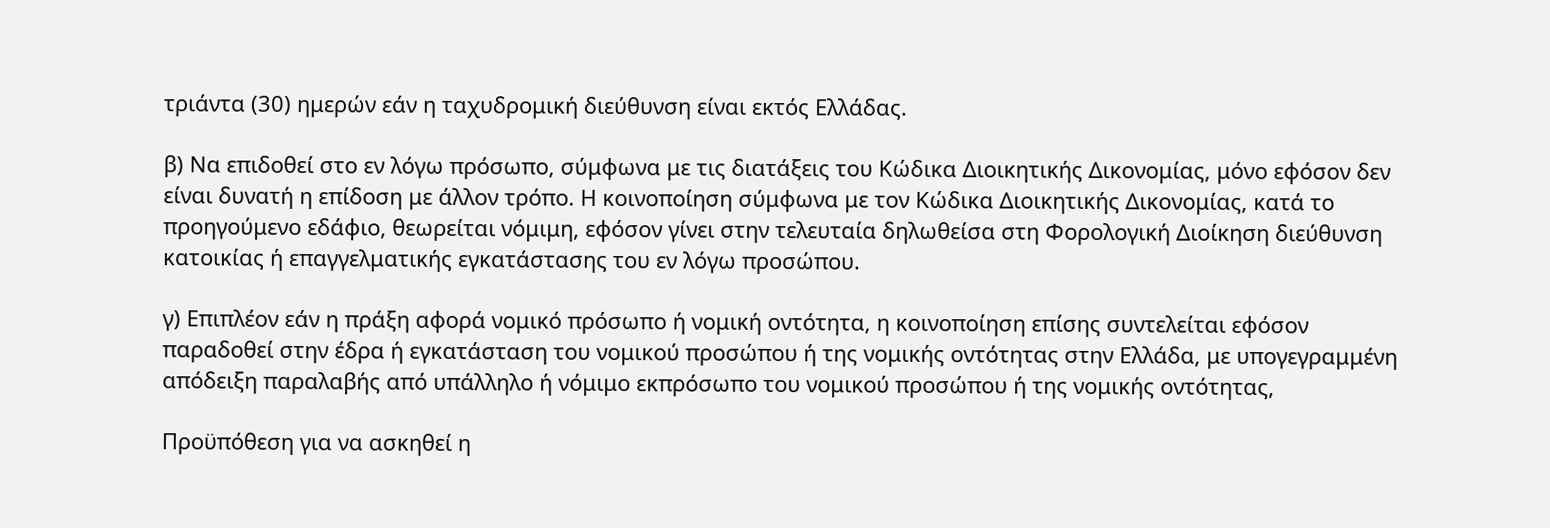τριάντα (30) ημερών εάν η ταχυδρομική διεύθυνση είναι εκτός Ελλάδας.

β) Να επιδοθεί στο εν λόγω πρόσωπο, σύμφωνα με τις διατάξεις του Κώδικα Διοικητικής Δικονομίας, μόνο εφόσον δεν είναι δυνατή η επίδοση με άλλον τρόπο. Η κοινοποίηση σύμφωνα με τον Κώδικα Διοικητικής Δικονομίας, κατά το προηγούμενο εδάφιο, θεωρείται νόμιμη, εφόσον γίνει στην τελευταία δηλωθείσα στη Φορολογική Διοίκηση διεύθυνση κατοικίας ή επαγγελματικής εγκατάστασης του εν λόγω προσώπου.

γ) Επιπλέον εάν η πράξη αφορά νομικό πρόσωπο ή νομική οντότητα, η κοινοποίηση επίσης συντελείται εφόσον παραδοθεί στην έδρα ή εγκατάσταση του νομικού προσώπου ή της νομικής οντότητας στην Ελλάδα, με υπογεγραμμένη απόδειξη παραλαβής από υπάλληλο ή νόμιμο εκπρόσωπο του νομικού προσώπου ή της νομικής οντότητας,

Προϋπόθεση για να ασκηθεί η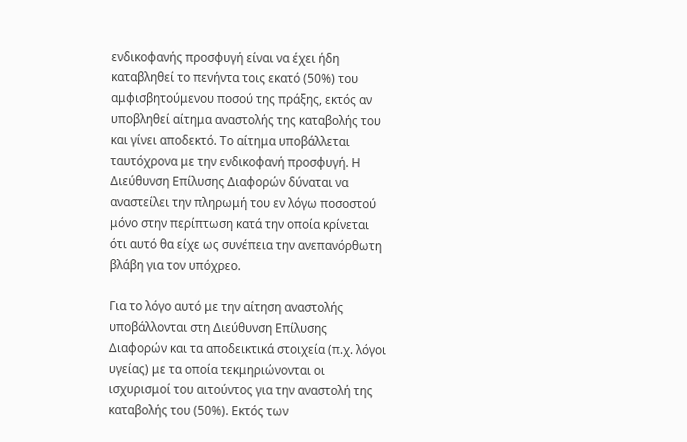ενδικοφανής προσφυγή είναι να έχει ήδη καταβληθεί το πενήντα τοις εκατό (50%) του αμφισβητούμενου ποσού της πράξης, εκτός αν υποβληθεί αίτημα αναστολής της καταβολής του και γίνει αποδεκτό. Το αίτημα υποβάλλεται ταυτόχρονα με την ενδικοφανή προσφυγή. Η Διεύθυνση Επίλυσης Διαφορών δύναται να αναστείλει την πληρωμή του εν λόγω ποσοστού μόνο στην περίπτωση κατά την οποία κρίνεται ότι αυτό θα είχε ως συνέπεια την ανεπανόρθωτη βλάβη για τον υπόχρεο.

Για το λόγο αυτό με την αίτηση αναστολής υποβάλλονται στη Διεύθυνση Επίλυσης Διαφορών και τα αποδεικτικά στοιχεία (π.χ. λόγοι υγείας) με τα οποία τεκμηριώνονται οι ισχυρισμοί του αιτούντος για την αναστολή της καταβολής του (50%). Εκτός των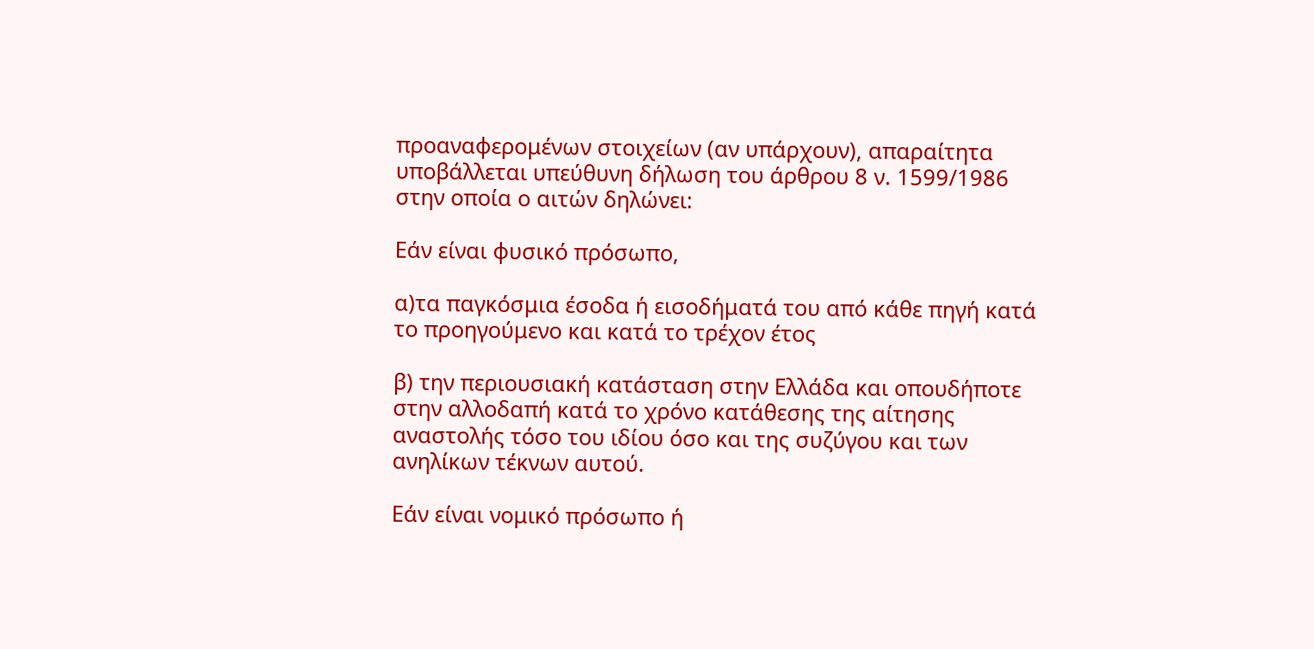προαναφερομένων στοιχείων (αν υπάρχουν), απαραίτητα υποβάλλεται υπεύθυνη δήλωση του άρθρου 8 ν. 1599/1986 στην οποία ο αιτών δηλώνει:

Εάν είναι φυσικό πρόσωπο,

α)τα παγκόσμια έσοδα ή εισοδήματά του από κάθε πηγή κατά το προηγούμενο και κατά το τρέχον έτος

β) την περιουσιακή κατάσταση στην Ελλάδα και οπουδήποτε στην αλλοδαπή κατά το χρόνο κατάθεσης της αίτησης αναστολής τόσο του ιδίου όσο και της συζύγου και των ανηλίκων τέκνων αυτού.

Εάν είναι νομικό πρόσωπο ή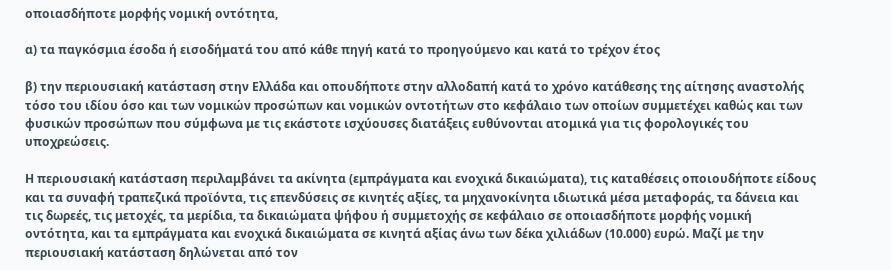οποιασδήποτε μορφής νομική οντότητα,

α) τα παγκόσμια έσοδα ή εισοδήματά του από κάθε πηγή κατά το προηγούμενο και κατά το τρέχον έτος

β) την περιουσιακή κατάσταση στην Ελλάδα και οπουδήποτε στην αλλοδαπή κατά το χρόνο κατάθεσης της αίτησης αναστολής τόσο του ιδίου όσο και των νομικών προσώπων και νομικών οντοτήτων στο κεφάλαιο των οποίων συμμετέχει καθώς και των φυσικών προσώπων που σύμφωνα με τις εκάστοτε ισχύουσες διατάξεις ευθύνονται ατομικά για τις φορολογικές του υποχρεώσεις.

Η περιουσιακή κατάσταση περιλαμβάνει τα ακίνητα (εμπράγματα και ενοχικά δικαιώματα), τις καταθέσεις οποιουδήποτε είδους και τα συναφή τραπεζικά προϊόντα, τις επενδύσεις σε κινητές αξίες, τα μηχανοκίνητα ιδιωτικά μέσα μεταφοράς, τα δάνεια και τις δωρεές, τις μετοχές, τα μερίδια, τα δικαιώματα ψήφου ή συμμετοχής σε κεφάλαιο σε οποιασδήποτε μορφής νομική οντότητα, και τα εμπράγματα και ενοχικά δικαιώματα σε κινητά αξίας άνω των δέκα χιλιάδων (10.000) ευρώ. Μαζί με την περιουσιακή κατάσταση δηλώνεται από τον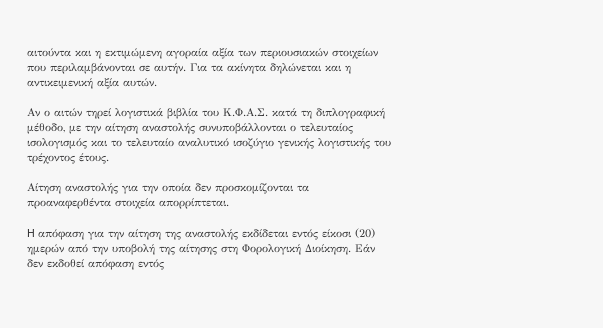αιτούντα και η εκτιμώμενη αγοραία αξία των περιουσιακών στοιχείων που περιλαμβάνονται σε αυτήν. Για τα ακίνητα δηλώνεται και η αντικειμενική αξία αυτών.

Αν ο αιτών τηρεί λογιστικά βιβλία του Κ.Φ.Α.Σ. κατά τη διπλογραφική μέθοδο, με την αίτηση αναστολής συνυποβάλλονται ο τελευταίος ισολογισμός και το τελευταίο αναλυτικό ισοζύγιο γενικής λογιστικής του τρέχοντος έτους.

Αίτηση αναστολής για την οποία δεν προσκομίζονται τα προαναφερθέντα στοιχεία απορρίπτεται.

H απόφαση για την αίτηση της αναστολής εκδίδεται εντός είκοσι (20) ημερών από την υποβολή της αίτησης στη Φορολογική Διοίκηση. Εάν δεν εκδοθεί απόφαση εντός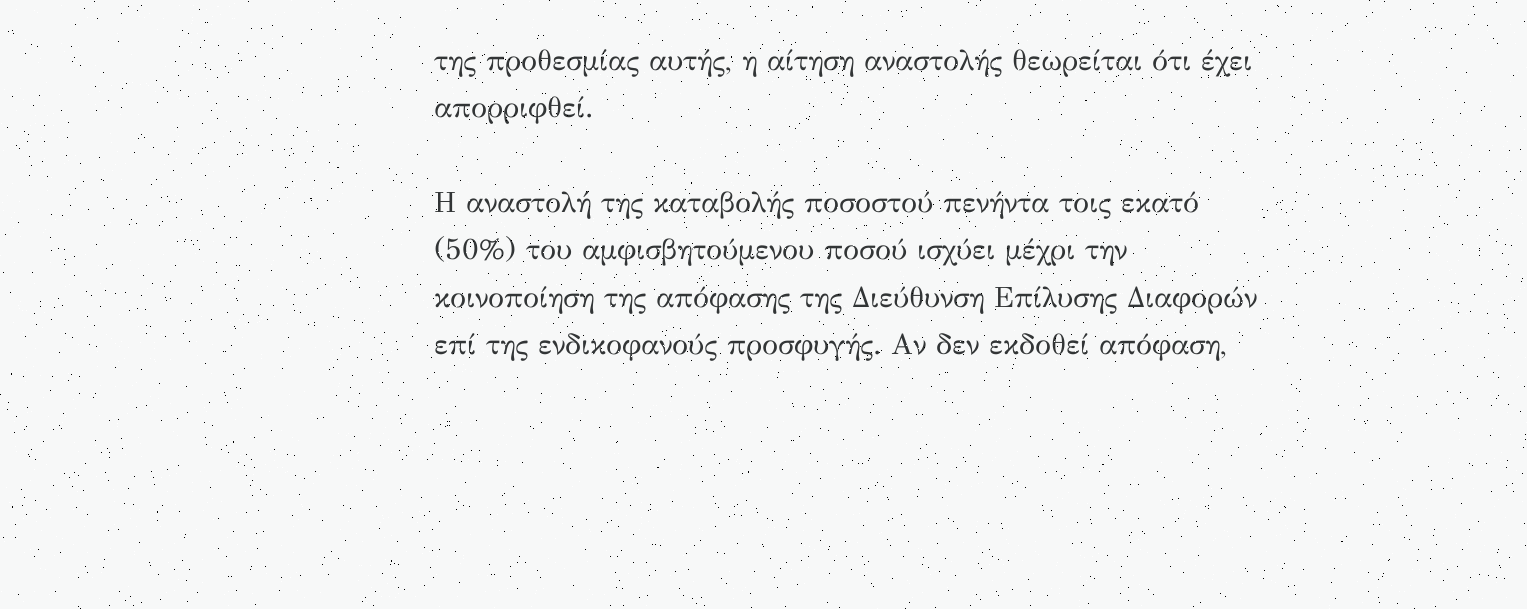της προθεσμίας αυτής, η αίτηση αναστολής θεωρείται ότι έχει απορριφθεί.

Η αναστολή της καταβολής ποσοστού πενήντα τοις εκατό (50%) του αμφισβητούμενου ποσού ισχύει μέχρι την κοινοποίηση της απόφασης της Διεύθυνση Επίλυσης Διαφορών επί της ενδικοφανούς προσφυγής. Αν δεν εκδοθεί απόφαση,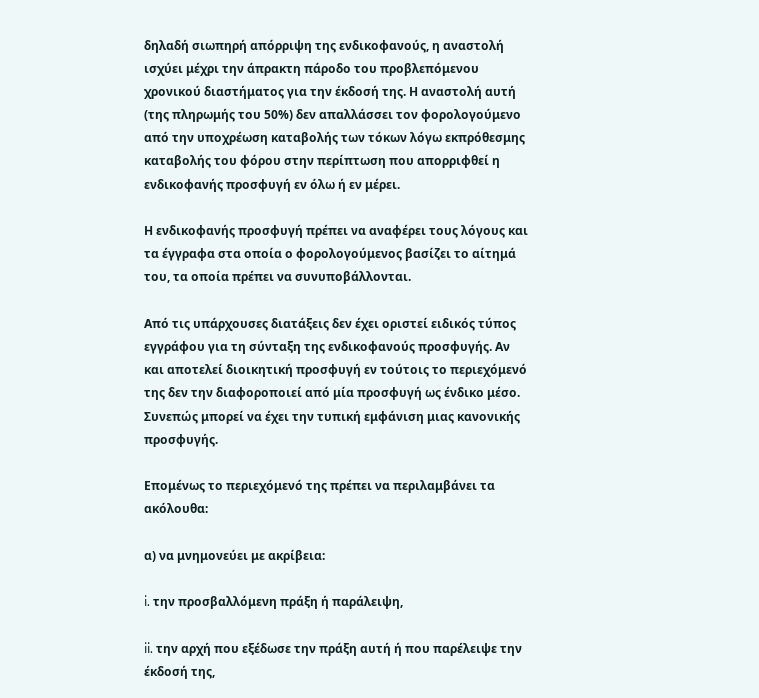δηλαδή σιωπηρή απόρριψη της ενδικοφανούς, η αναστολή ισχύει μέχρι την άπρακτη πάροδο του προβλεπόμενου χρονικού διαστήματος για την έκδοσή της. Η αναστολή αυτή (της πληρωμής του 50%) δεν απαλλάσσει τον φορολογούμενο από την υποχρέωση καταβολής των τόκων λόγω εκπρόθεσμης καταβολής του φόρου στην περίπτωση που απορριφθεί η ενδικοφανής προσφυγή εν όλω ή εν μέρει.

Η ενδικοφανής προσφυγή πρέπει να αναφέρει τους λόγους και τα έγγραφα στα οποία ο φορολογούμενος βασίζει το αίτημά του, τα οποία πρέπει να συνυποβάλλονται.

Από τις υπάρχουσες διατάξεις δεν έχει οριστεί ειδικός τύπος εγγράφου για τη σύνταξη της ενδικοφανούς προσφυγής. Αν και αποτελεί διοικητική προσφυγή εν τούτοις το περιεχόμενό της δεν την διαφοροποιεί από μία προσφυγή ως ένδικο μέσο. Συνεπώς μπορεί να έχει την τυπική εμφάνιση μιας κανονικής προσφυγής.

Επομένως το περιεχόμενό της πρέπει να περιλαμβάνει τα ακόλουθα:

α) να μνημονεύει με ακρίβεια:

i. την προσβαλλόμενη πράξη ή παράλειψη,

ii. την αρχή που εξέδωσε την πράξη αυτή ή που παρέλειψε την έκδοσή της,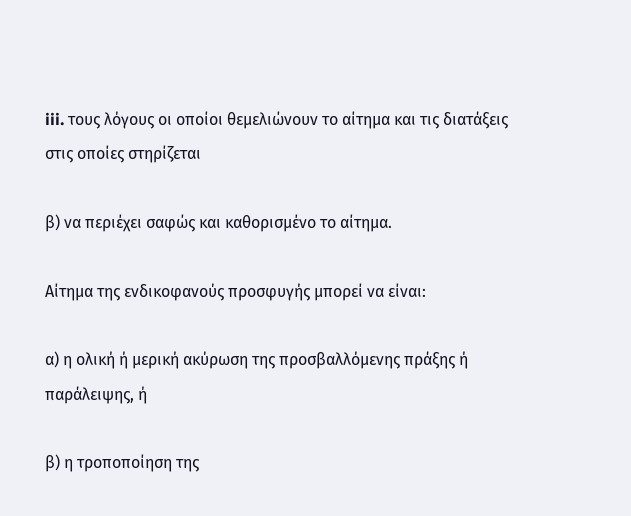iii. τους λόγους οι οποίοι θεμελιώνουν το αίτημα και τις διατάξεις στις οποίες στηρίζεται

β) να περιέχει σαφώς και καθορισμένο το αίτημα.

Αίτημα της ενδικοφανούς προσφυγής μπορεί να είναι:

α) η ολική ή μερική ακύρωση της προσβαλλόμενης πράξης ή παράλειψης, ή

β) η τροποποίηση της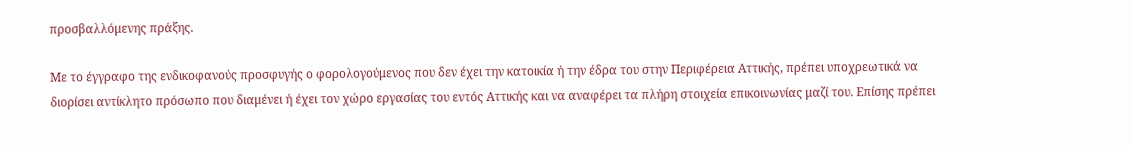προσβαλλόμενης πράξης.

Με το έγγραφο της ενδικοφανούς προσφυγής ο φορολογούμενος που δεν έχει την κατοικία ή την έδρα του στην Περιφέρεια Αττικής, πρέπει υποχρεωτικά να διορίσει αντίκλητο πρόσωπο που διαμένει ή έχει τον χώρο εργασίας του εντός Αττικής και να αναφέρει τα πλήρη στοιχεία επικοινωνίας μαζί του. Επίσης πρέπει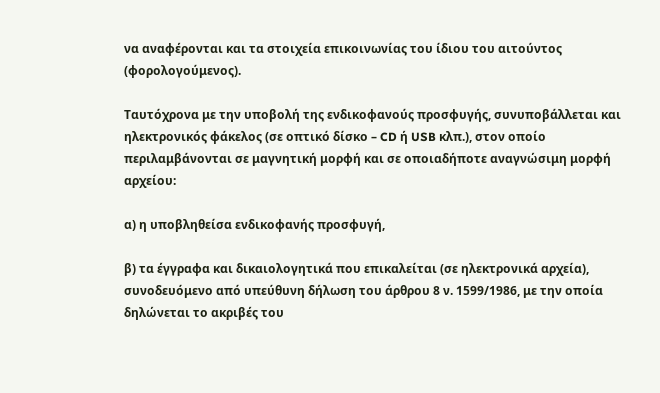να αναφέρονται και τα στοιχεία επικοινωνίας του ίδιου του αιτούντος (φορολογούμενος).

Ταυτόχρονα με την υποβολή της ενδικοφανούς προσφυγής, συνυποβάλλεται και ηλεκτρονικός φάκελος (σε οπτικό δίσκο – CD ή USB κλπ.), στον οποίο περιλαμβάνονται σε μαγνητική μορφή και σε οποιαδήποτε αναγνώσιμη μορφή αρχείου:

α) η υποβληθείσα ενδικοφανής προσφυγή,

β) τα έγγραφα και δικαιολογητικά που επικαλείται (σε ηλεκτρονικά αρχεία), συνοδευόμενο από υπεύθυνη δήλωση του άρθρου 8 ν. 1599/1986, με την οποία δηλώνεται το ακριβές του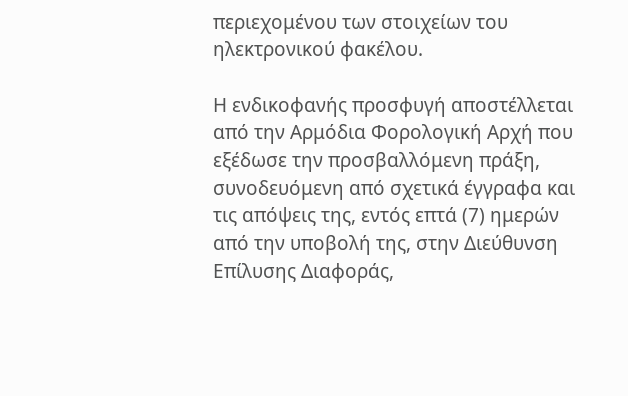περιεχομένου των στοιχείων του ηλεκτρονικού φακέλου.

Η ενδικοφανής προσφυγή αποστέλλεται από την Αρμόδια Φορολογική Αρχή που εξέδωσε την προσβαλλόμενη πράξη, συνοδευόμενη από σχετικά έγγραφα και τις απόψεις της, εντός επτά (7) ημερών από την υποβολή της, στην Διεύθυνση Επίλυσης Διαφοράς,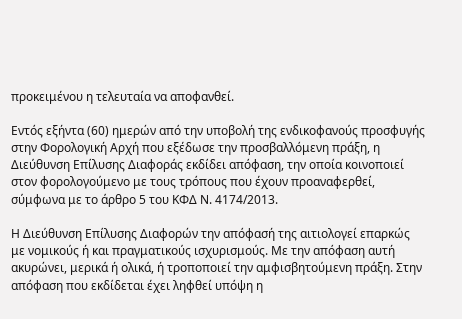προκειμένου η τελευταία να αποφανθεί.

Εντός εξήντα (60) ημερών από την υποβολή της ενδικοφανούς προσφυγής στην Φορολογική Αρχή που εξέδωσε την προσβαλλόμενη πράξη, η Διεύθυνση Επίλυσης Διαφοράς εκδίδει απόφαση, την οποία κοινοποιεί στον φορολογούμενο με τους τρόπους που έχουν προαναφερθεί, σύμφωνα με το άρθρο 5 του ΚΦΔ Ν. 4174/2013.

Η Διεύθυνση Επίλυσης Διαφορών την απόφασή της αιτιολογεί επαρκώς με νομικούς ή και πραγματικούς ισχυρισμούς. Με την απόφαση αυτή ακυρώνει, μερικά ή ολικά, ή τροποποιεί την αμφισβητούμενη πράξη. Στην απόφαση που εκδίδεται έχει ληφθεί υπόψη η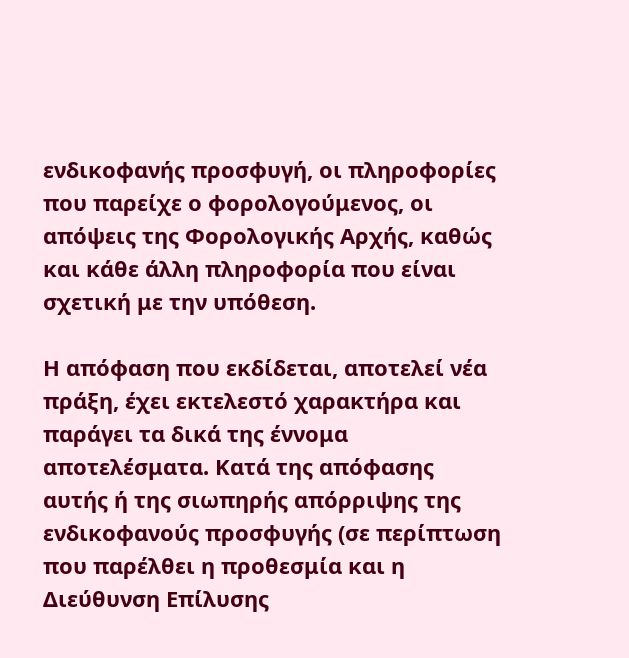ενδικοφανής προσφυγή, οι πληροφορίες που παρείχε ο φορολογούμενος, οι απόψεις της Φορολογικής Αρχής, καθώς και κάθε άλλη πληροφορία που είναι σχετική με την υπόθεση.

Η απόφαση που εκδίδεται, αποτελεί νέα πράξη, έχει εκτελεστό χαρακτήρα και παράγει τα δικά της έννομα αποτελέσματα. Κατά της απόφασης αυτής ή της σιωπηρής απόρριψης της ενδικοφανούς προσφυγής (σε περίπτωση που παρέλθει η προθεσμία και η Διεύθυνση Επίλυσης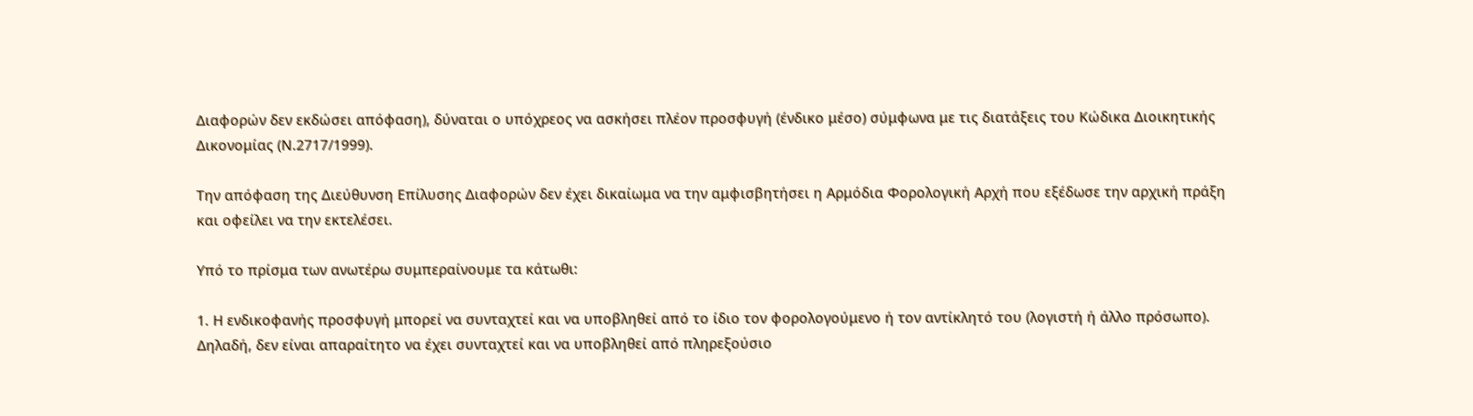Διαφορών δεν εκδώσει απόφαση), δύναται ο υπόχρεος να ασκήσει πλέον προσφυγή (ένδικο μέσο) σύμφωνα με τις διατάξεις του Κώδικα Διοικητικής Δικονομίας (Ν.2717/1999).

Την απόφαση της Διεύθυνση Επίλυσης Διαφορών δεν έχει δικαίωμα να την αμφισβητήσει η Αρμόδια Φορολογική Αρχή που εξέδωσε την αρχική πράξη και οφείλει να την εκτελέσει.

Υπό το πρίσμα των ανωτέρω συμπεραίνουμε τα κάτωθι:

1. Η ενδικοφανής προσφυγή μπορεί να συνταχτεί και να υποβληθεί από το ίδιο τον φορολογούμενο ή τον αντίκλητό του (λογιστή ή άλλο πρόσωπο). Δηλαδή, δεν είναι απαραίτητο να έχει συνταχτεί και να υποβληθεί από πληρεξούσιο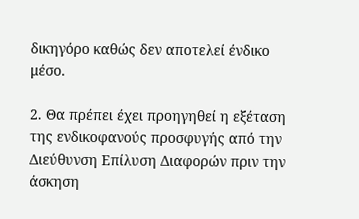δικηγόρο καθώς δεν αποτελεί ένδικο μέσο.

2. Θα πρέπει έχει προηγηθεί η εξέταση της ενδικοφανούς προσφυγής από την Διεύθυνση Επίλυση Διαφορών πριν την άσκηση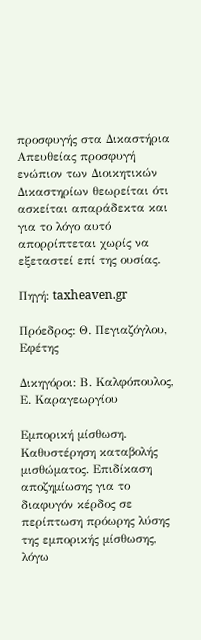προσφυγής στα Δικαστήρια Απευθείας προσφυγή ενώπιον των Διοικητικών Δικαστηρίων θεωρείται ότι ασκείται απαράδεκτα και για το λόγο αυτό απορρίπτεται χωρίς να εξεταστεί επί της ουσίας.

Πηγή: taxheaven.gr

Πρόεδρος: Θ. Πεγιαζόγλου, Εφέτης

Δικηγόροι: Β. Καλφόπουλος, Ε. Καραγεωργίου

Εμπορική μίσθωση. Καθυστέρηση καταβολής μισθώματος. Επιδίκαση αποζημίωσης για το διαφυγόν κέρδος σε περίπτωση πρόωρης λύσης της εμπορικής μίσθωσης, λόγω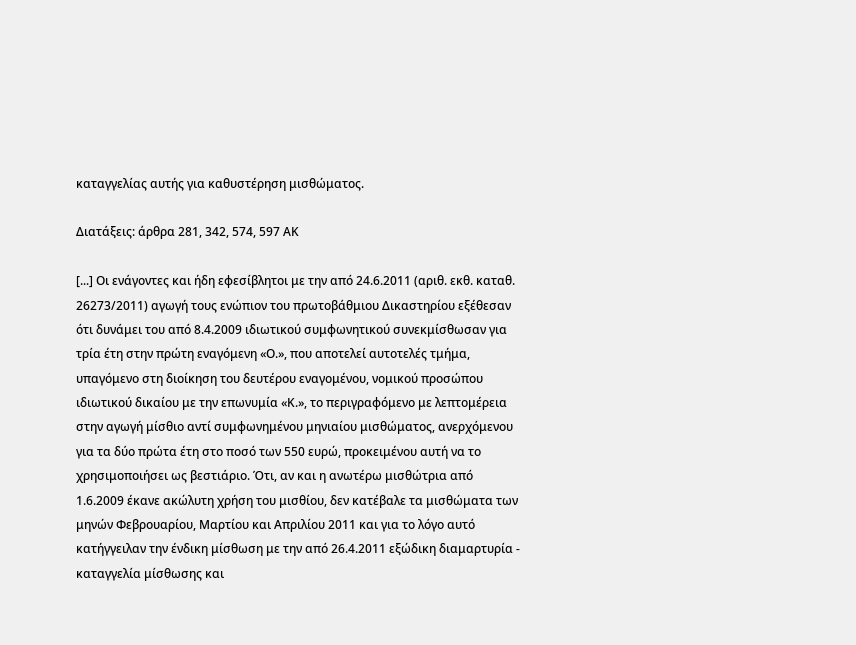καταγγελίας αυτής για καθυστέρηση μισθώματος.

Διατάξεις: άρθρα 281, 342, 574, 597 ΑΚ

[...] Οι ενάγοντες και ήδη εφεσίβλητοι με την από 24.6.2011 (αριθ. εκθ. καταθ. 26273/2011) αγωγή τους ενώπιον του πρωτοβάθμιου Δικαστηρίου εξέθεσαν ότι δυνάμει του από 8.4.2009 ιδιωτικού συμφωνητικού συνεκμίσθωσαν για τρία έτη στην πρώτη εναγόμενη «Ο.», που αποτελεί αυτοτελές τμήμα, υπαγόμενο στη διοίκηση του δευτέρου εναγομένου, νομικού προσώπου ιδιωτικού δικαίου με την επωνυμία «Κ.», το περιγραφόμενο με λεπτομέρεια στην αγωγή μίσθιο αντί συμφωνημένου μηνιαίου μισθώματος, ανερχόμενου για τα δύο πρώτα έτη στο ποσό των 550 ευρώ, προκειμένου αυτή να το χρησιμοποιήσει ως βεστιάριο. Ότι, αν και η ανωτέρω μισθώτρια από 1.6.2009 έκανε ακώλυτη χρήση του μισθίου, δεν κατέβαλε τα μισθώματα των μηνών Φεβρουαρίου, Μαρτίου και Απριλίου 2011 και για το λόγο αυτό κατήγγειλαν την ένδικη μίσθωση με την από 26.4.2011 εξώδικη διαμαρτυρία - καταγγελία μίσθωσης και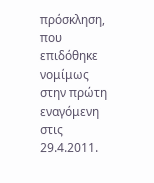πρόσκληση, που επιδόθηκε νομίμως στην πρώτη εναγόμενη στις 29.4.2011.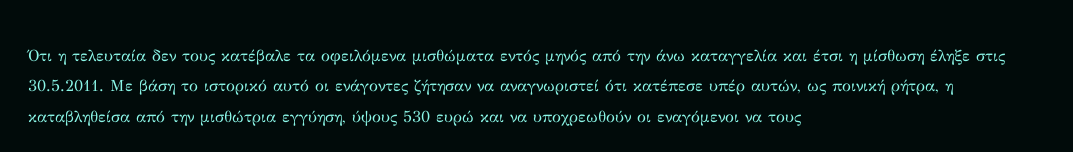Ότι η τελευταία δεν τους κατέβαλε τα οφειλόμενα μισθώματα εντός μηνός από την άνω καταγγελία και έτσι η μίσθωση έληξε στις 30.5.2011. Με βάση το ιστορικό αυτό οι ενάγοντες ζήτησαν να αναγνωριστεί ότι κατέπεσε υπέρ αυτών, ως ποινική ρήτρα, η καταβληθείσα από την μισθώτρια εγγύηση, ύψους 530 ευρώ και να υποχρεωθούν οι εναγόμενοι να τους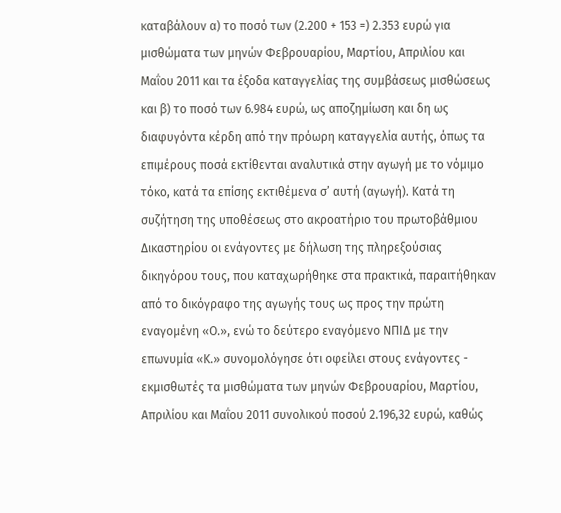καταβάλουν α) το ποσό των (2.200 + 153 =) 2.353 ευρώ για μισθώματα των μηνών Φεβρουαρίου, Μαρτίου, Απριλίου και Μαΐου 2011 και τα έξοδα καταγγελίας της συμβάσεως μισθώσεως και β) το ποσό των 6.984 ευρώ, ως αποζημίωση και δη ως διαφυγόντα κέρδη από την πρόωρη καταγγελία αυτής, όπως τα επιμέρους ποσά εκτίθενται αναλυτικά στην αγωγή με το νόμιμο τόκο, κατά τα επίσης εκτιθέμενα σ’ αυτή (αγωγή). Κατά τη συζήτηση της υποθέσεως στο ακροατήριο του πρωτοβάθμιου Δικαστηρίου οι ενάγοντες με δήλωση της πληρεξούσιας δικηγόρου τους, που καταχωρήθηκε στα πρακτικά, παραιτήθηκαν από το δικόγραφο της αγωγής τους ως προς την πρώτη εναγομένη «Ο.», ενώ το δεύτερο εναγόμενο ΝΠΙΔ με την επωνυμία «Κ.» συνομολόγησε ότι οφείλει στους ενάγοντες - εκμισθωτές τα μισθώματα των μηνών Φεβρουαρίου, Μαρτίου, Απριλίου και Μαΐου 2011 συνολικού ποσού 2.196,32 ευρώ, καθώς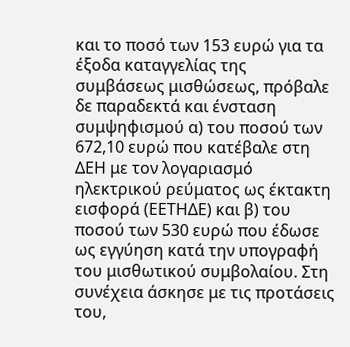και το ποσό των 153 ευρώ για τα έξοδα καταγγελίας της συμβάσεως μισθώσεως, πρόβαλε δε παραδεκτά και ένσταση συμψηφισμού α) του ποσού των 672,10 ευρώ που κατέβαλε στη ΔΕΗ με τον λογαριασμό ηλεκτρικού ρεύματος ως έκτακτη εισφορά (ΕΕΤΗΔΕ) και β) του ποσού των 530 ευρώ που έδωσε ως εγγύηση κατά την υπογραφή του μισθωτικού συμβολαίου. Στη συνέχεια άσκησε με τις προτάσεις του,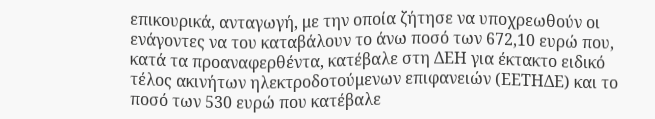επικουρικά, ανταγωγή, με την οποία ζήτησε να υποχρεωθούν οι ενάγοντες να του καταβάλουν το άνω ποσό των 672,10 ευρώ που, κατά τα προαναφερθέντα, κατέβαλε στη ΔΕΗ για έκτακτο ειδικό τέλος ακινήτων ηλεκτροδοτούμενων επιφανειών (ΕΕΤΗΔΕ) και το ποσό των 530 ευρώ που κατέβαλε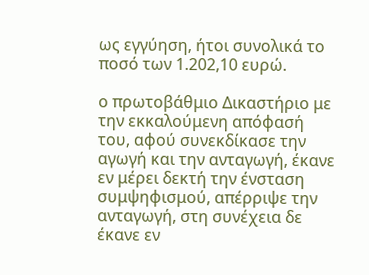ως εγγύηση, ήτοι συνολικά το ποσό των 1.202,10 ευρώ.

ο πρωτοβάθμιο Δικαστήριο με την εκκαλούμενη απόφασή του, αφού συνεκδίκασε την αγωγή και την ανταγωγή, έκανε εν μέρει δεκτή την ένσταση συμψηφισμού, απέρριψε την ανταγωγή, στη συνέχεια δε έκανε εν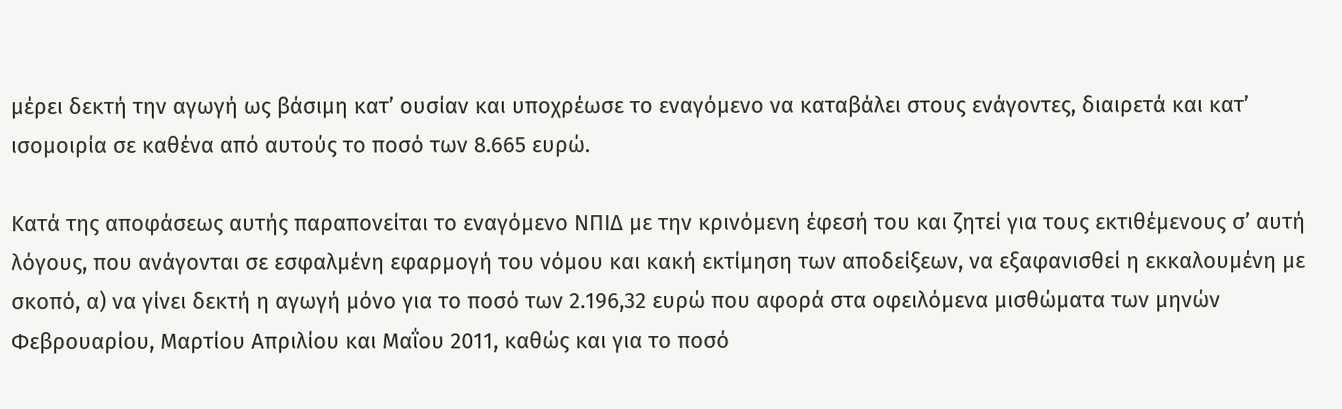μέρει δεκτή την αγωγή ως βάσιμη κατ’ ουσίαν και υποχρέωσε το εναγόμενο να καταβάλει στους ενάγοντες, διαιρετά και κατ’ ισομοιρία σε καθένα από αυτούς το ποσό των 8.665 ευρώ.

Κατά της αποφάσεως αυτής παραπονείται το εναγόμενο ΝΠΙΔ με την κρινόμενη έφεσή του και ζητεί για τους εκτιθέμενους σ’ αυτή λόγους, που ανάγονται σε εσφαλμένη εφαρμογή του νόμου και κακή εκτίμηση των αποδείξεων, να εξαφανισθεί η εκκαλουμένη με σκοπό, α) να γίνει δεκτή η αγωγή μόνο για το ποσό των 2.196,32 ευρώ που αφορά στα οφειλόμενα μισθώματα των μηνών Φεβρουαρίου, Μαρτίου Απριλίου και Μαΐου 2011, καθώς και για το ποσό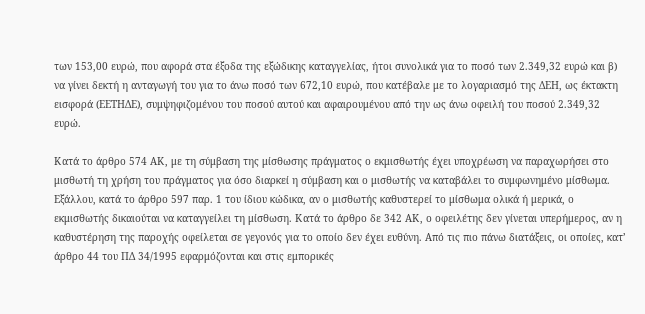των 153,00 ευρώ, που αφορά στα έξοδα της εξώδικης καταγγελίας, ήτοι συνολικά για το ποσό των 2.349,32 ευρώ και β) να γίνει δεκτή η ανταγωγή του για το άνω ποσό των 672,10 ευρώ, που κατέβαλε με το λογαριασμό της ΔΕΗ, ως έκτακτη εισφορά (ΕΕΤΗΔΕ), συμψηφιζομένου του ποσού αυτού και αφαιρουμένου από την ως άνω οφειλή του ποσού 2.349,32 ευρώ.

Κατά το άρθρο 574 ΑΚ, με τη σύμβαση της μίσθωσης πράγματος ο εκμισθωτής έχει υποχρέωση να παραχωρήσει στο μισθωτή τη χρήση του πράγματος για όσο διαρκεί η σύμβαση και ο μισθωτής να καταβάλει το συμφωνημένο μίσθωμα. Εξάλλου, κατά το άρθρο 597 παρ. 1 του ίδιου κώδικα, αν ο μισθωτής καθυστερεί το μίσθωμα ολικά ή μερικά, ο εκμισθωτής δικαιούται να καταγγείλει τη μίσθωση. Κατά το άρθρο δε 342 ΑΚ, ο οφειλέτης δεν γίνεται υπερήμερος, αν η καθυστέρηση της παροχής οφείλεται σε γεγονός για το οποίο δεν έχει ευθύνη. Από τις πιο πάνω διατάξεις, οι οποίες, κατ’ άρθρο 44 του ΠΔ 34/1995 εφαρμόζονται και στις εμπορικές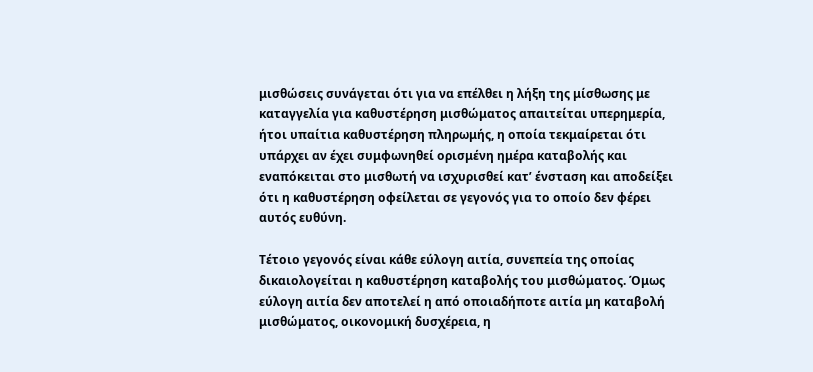μισθώσεις συνάγεται ότι για να επέλθει η λήξη της μίσθωσης με καταγγελία για καθυστέρηση μισθώματος απαιτείται υπερημερία, ήτοι υπαίτια καθυστέρηση πληρωμής, η οποία τεκμαίρεται ότι υπάρχει αν έχει συμφωνηθεί ορισμένη ημέρα καταβολής και εναπόκειται στο μισθωτή να ισχυρισθεί κατ’ ένσταση και αποδείξει ότι η καθυστέρηση οφείλεται σε γεγονός για το οποίο δεν φέρει αυτός ευθύνη.

Τέτοιο γεγονός είναι κάθε εύλογη αιτία, συνεπεία της οποίας δικαιολογείται η καθυστέρηση καταβολής του μισθώματος. Όμως εύλογη αιτία δεν αποτελεί η από οποιαδήποτε αιτία μη καταβολή μισθώματος, οικονομική δυσχέρεια, η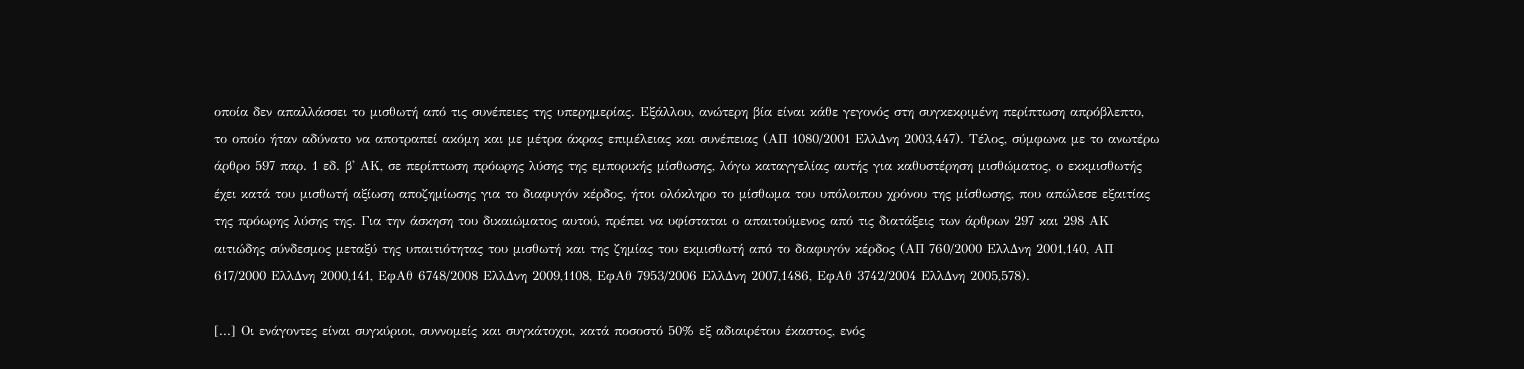οποία δεν απαλλάσσει το μισθωτή από τις συνέπειες της υπερημερίας. Εξάλλου, ανώτερη βία είναι κάθε γεγονός στη συγκεκριμένη περίπτωση απρόβλεπτο, το οποίο ήταν αδύνατο να αποτραπεί ακόμη και με μέτρα άκρας επιμέλειας και συνέπειας (ΑΠ 1080/2001 ΕλλΔνη 2003,447). Τέλος, σύμφωνα με το ανωτέρω άρθρο 597 παρ. 1 εδ. β' ΑΚ, σε περίπτωση πρόωρης λύσης της εμπορικής μίσθωσης, λόγω καταγγελίας αυτής για καθυστέρηση μισθώματος, ο εκκμισθωτής έχει κατά του μισθωτή αξίωση αποζημίωσης για το διαφυγόν κέρδος, ήτοι ολόκληρο το μίσθωμα του υπόλοιπου χρόνου της μίσθωσης, που απώλεσε εξαιτίας της πρόωρης λύσης της. Για την άσκηση του δικαιώματος αυτού, πρέπει να υφίσταται ο απαιτούμενος από τις διατάξεις των άρθρων 297 και 298 ΑΚ αιτιώδης σύνδεσμος μεταξύ της υπαιτιότητας του μισθωτή και της ζημίας του εκμισθωτή από το διαφυγόν κέρδος (ΑΠ 760/2000 ΕλλΔνη 2001,140, ΑΠ 617/2000 ΕλλΔνη 2000,141, ΕφΑθ 6748/2008 ΕλλΔνη 2009,1108, ΕφΑθ 7953/2006 ΕλλΔνη 2007,1486, ΕφΑθ 3742/2004 ΕλλΔνη 2005,578).

[...] Οι ενάγοντες είναι συγκύριοι, συννομείς και συγκάτοχοι, κατά ποσοστό 50% εξ αδιαιρέτου έκαστος, ενός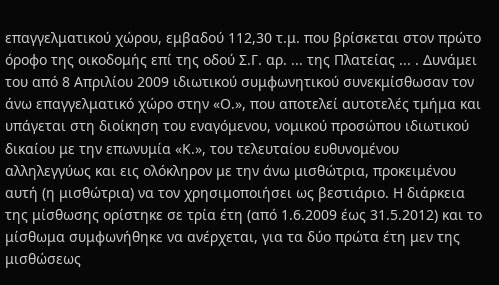επαγγελματικού χώρου, εμβαδού 112,30 τ.μ. που βρίσκεται στον πρώτο όροφο της οικοδομής επί της οδού Σ.Γ. αρ. ... της Πλατείας ... . Δυνάμει του από 8 Απριλίου 2009 ιδιωτικού συμφωνητικού συνεκμίσθωσαν τον άνω επαγγελματικό χώρο στην «Ο.», που αποτελεί αυτοτελές τμήμα και υπάγεται στη διοίκηση του εναγόμενου, νομικού προσώπου ιδιωτικού δικαίου με την επωνυμία «Κ.», του τελευταίου ευθυνομένου αλληλεγγύως και εις ολόκληρον με την άνω μισθώτρια, προκειμένου αυτή (η μισθώτρια) να τον χρησιμοποιήσει ως βεστιάριο. Η διάρκεια της μίσθωσης ορίστηκε σε τρία έτη (από 1.6.2009 έως 31.5.2012) και το μίσθωμα συμφωνήθηκε να ανέρχεται, για τα δύο πρώτα έτη μεν της μισθώσεως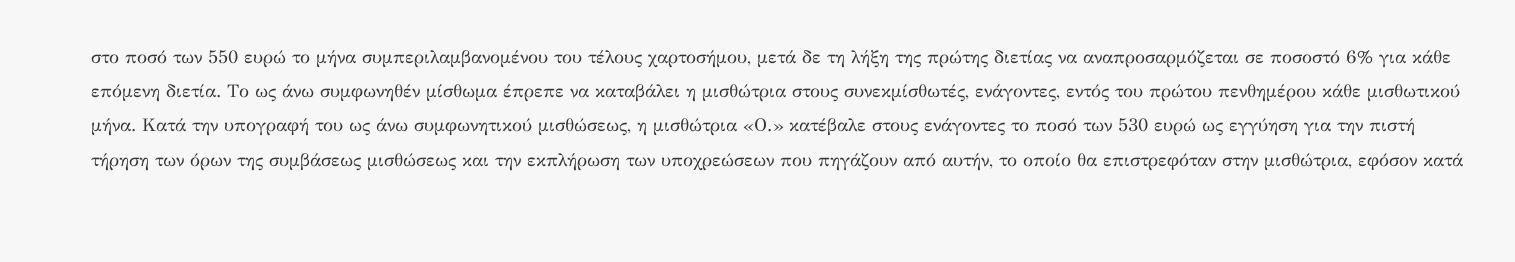στο ποσό των 550 ευρώ το μήνα συμπεριλαμβανομένου του τέλους χαρτοσήμου, μετά δε τη λήξη της πρώτης διετίας να αναπροσαρμόζεται σε ποσοστό 6% για κάθε επόμενη διετία. Το ως άνω συμφωνηθέν μίσθωμα έπρεπε να καταβάλει η μισθώτρια στους συνεκμίσθωτές, ενάγοντες, εντός του πρώτου πενθημέρου κάθε μισθωτικού μήνα. Κατά την υπογραφή του ως άνω συμφωνητικού μισθώσεως, η μισθώτρια «Ο.» κατέβαλε στους ενάγοντες το ποσό των 530 ευρώ ως εγγύηση για την πιστή τήρηση των όρων της συμβάσεως μισθώσεως και την εκπλήρωση των υποχρεώσεων που πηγάζουν από αυτήν, το οποίο θα επιστρεφόταν στην μισθώτρια, εφόσον κατά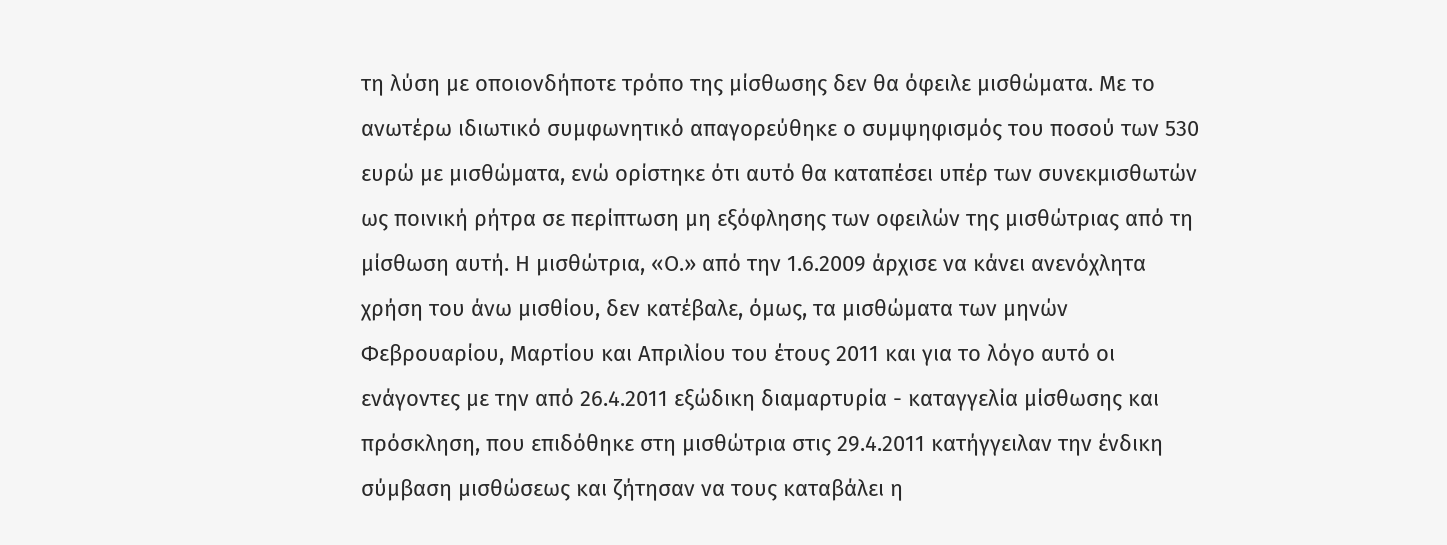τη λύση με οποιονδήποτε τρόπο της μίσθωσης δεν θα όφειλε μισθώματα. Με το ανωτέρω ιδιωτικό συμφωνητικό απαγορεύθηκε ο συμψηφισμός του ποσού των 530 ευρώ με μισθώματα, ενώ ορίστηκε ότι αυτό θα καταπέσει υπέρ των συνεκμισθωτών ως ποινική ρήτρα σε περίπτωση μη εξόφλησης των οφειλών της μισθώτριας από τη μίσθωση αυτή. Η μισθώτρια, «Ο.» από την 1.6.2009 άρχισε να κάνει ανενόχλητα χρήση του άνω μισθίου, δεν κατέβαλε, όμως, τα μισθώματα των μηνών Φεβρουαρίου, Μαρτίου και Απριλίου του έτους 2011 και για το λόγο αυτό οι ενάγοντες με την από 26.4.2011 εξώδικη διαμαρτυρία - καταγγελία μίσθωσης και πρόσκληση, που επιδόθηκε στη μισθώτρια στις 29.4.2011 κατήγγειλαν την ένδικη σύμβαση μισθώσεως και ζήτησαν να τους καταβάλει η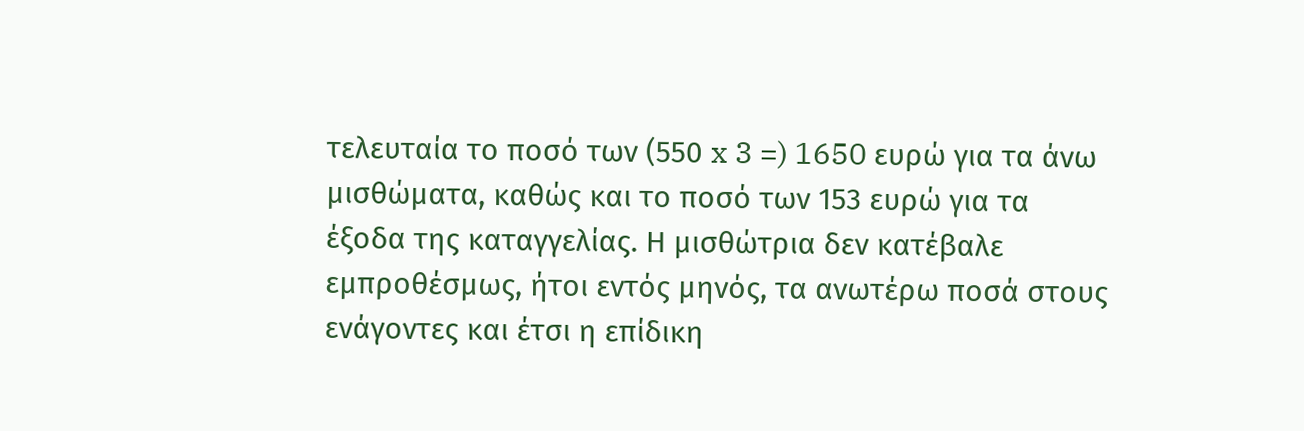τελευταία το ποσό των (550 x 3 =) 1650 ευρώ για τα άνω μισθώματα, καθώς και το ποσό των 153 ευρώ για τα έξοδα της καταγγελίας. Η μισθώτρια δεν κατέβαλε εμπροθέσμως, ήτοι εντός μηνός, τα ανωτέρω ποσά στους ενάγοντες και έτσι η επίδικη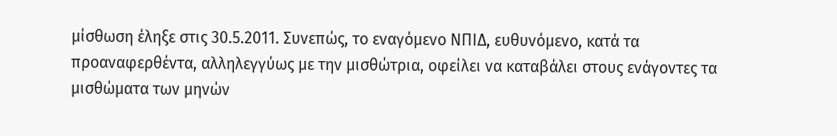μίσθωση έληξε στις 30.5.2011. Συνεπώς, το εναγόμενο ΝΠΙΔ, ευθυνόμενο, κατά τα προαναφερθέντα, αλληλεγγύως με την μισθώτρια, οφείλει να καταβάλει στους ενάγοντες τα μισθώματα των μηνών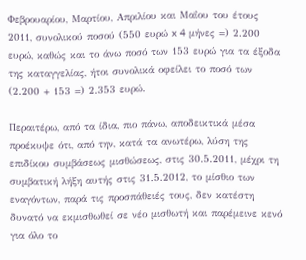Φεβρουαρίου, Μαρτίου, Απριλίου και Μαΐου του έτους 2011, συνολικού ποσού (550 ευρώ x 4 μήνες =) 2.200 ευρώ, καθώς και το άνω ποσό των 153 ευρώ για τα έξοδα της καταγγελίας, ήτοι συνολικά οφείλει το ποσό των (2.200 + 153 =) 2.353 ευρώ.

Περαιτέρω, από τα ίδια, πιο πάνω, αποδεικτικά μέσα προέκυψε ότι, από την, κατά τα ανωτέρω, λύση της επιδίκου συμβάσεως μισθώσεως, στις 30.5.2011, μέχρι τη συμβατική λήξη αυτής στις 31.5.2012, το μίσθιο των εναγόντων, παρά τις προσπάθειές τους, δεν κατέστη δυνατό να εκμισθωθεί σε νέο μισθωτή και παρέμεινε κενό για όλο το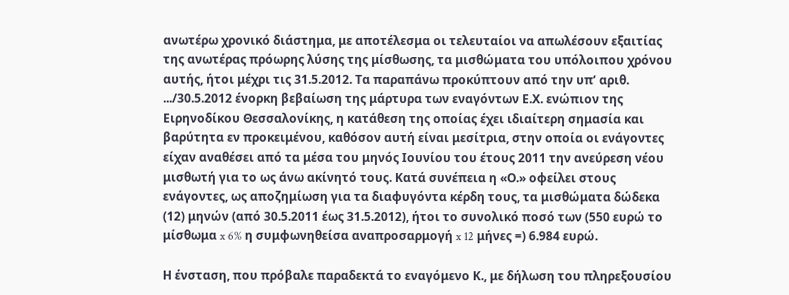ανωτέρω χρονικό διάστημα, με αποτέλεσμα οι τελευταίοι να απωλέσουν εξαιτίας της ανωτέρας πρόωρης λύσης της μίσθωσης, τα μισθώματα του υπόλοιπου χρόνου αυτής, ήτοι μέχρι τις 31.5.2012. Τα παραπάνω προκύπτουν από την υπ’ αριθ. .../30.5.2012 ένορκη βεβαίωση της μάρτυρα των εναγόντων Ε.Χ. ενώπιον της Ειρηνοδίκου Θεσσαλονίκης, η κατάθεση της οποίας έχει ιδιαίτερη σημασία και βαρύτητα εν προκειμένου, καθόσον αυτή είναι μεσίτρια, στην οποία οι ενάγοντες είχαν αναθέσει από τα μέσα του μηνός Ιουνίου του έτους 2011 την ανεύρεση νέου μισθωτή για το ως άνω ακίνητό τους. Κατά συνέπεια η «Ο.» οφείλει στους ενάγοντες, ως αποζημίωση για τα διαφυγόντα κέρδη τους, τα μισθώματα δώδεκα (12) μηνών (από 30.5.2011 έως 31.5.2012), ήτοι το συνολικό ποσό των (550 ευρώ το μίσθωμα x 6% η συμφωνηθείσα αναπροσαρμογή x 12 μήνες =) 6.984 ευρώ.

Η ένσταση, που πρόβαλε παραδεκτά το εναγόμενο Κ., με δήλωση του πληρεξουσίου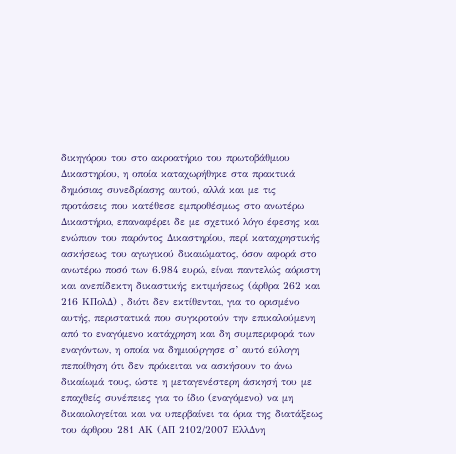δικηγόρου του στο ακροατήριο του πρωτοβάθμιου Δικαστηρίου, η οποία καταχωρήθηκε στα πρακτικά δημόσιας συνεδρίασης αυτού, αλλά και με τις προτάσεις που κατέθεσε εμπροθέσμως στο ανωτέρω Δικαστήριο, επαναφέρει δε με σχετικό λόγο έφεσης και ενώπιον του παρόντος Δικαστηρίου, περί καταχρηστικής ασκήσεως του αγωγικού δικαιώματος, όσον αφορά στο ανωτέρω ποσό των 6.984 ευρώ, είναι παντελώς αόριστη και ανεπίδεκτη δικαστικής εκτιμήσεως (άρθρα 262 και 216 ΚΠολΔ) , διότι δεν εκτίθενται, για το ορισμένο αυτής, περιστατικά που συγκροτούν την επικαλούμενη από το εναγόμενο κατάχρηση και δη συμπεριφορά των εναγόντων, η οποία να δημιούργησε σ’ αυτό εύλογη πεποίθηση ότι δεν πρόκειται να ασκήσουν το άνω δικαίωμά τους, ώστε η μεταγενέστερη άσκησή του με επαχθείς συνέπειες για το ίδιο (εναγόμενο) να μη δικαιολογείται και να υπερβαίνει τα όρια της διατάξεως του άρθρου 281 ΑΚ (ΑΠ 2102/2007 ΕλλΔνη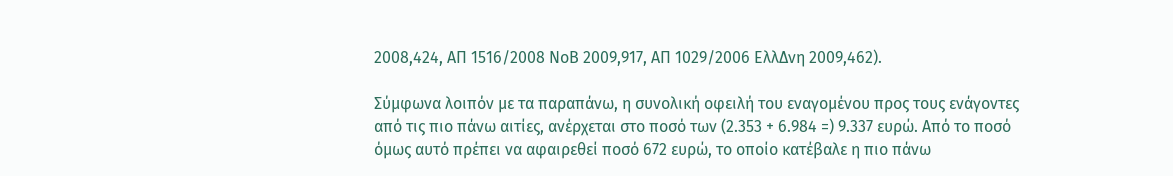2008,424, ΑΠ 1516/2008 ΝοΒ 2009,917, AΠ 1029/2006 ΕλλΔνη 2009,462).

Σύμφωνα λοιπόν με τα παραπάνω, η συνολική οφειλή του εναγομένου προς τους ενάγοντες από τις πιο πάνω αιτίες, ανέρχεται στο ποσό των (2.353 + 6.984 =) 9.337 ευρώ. Από το ποσό όμως αυτό πρέπει να αφαιρεθεί ποσό 672 ευρώ, το οποίο κατέβαλε η πιο πάνω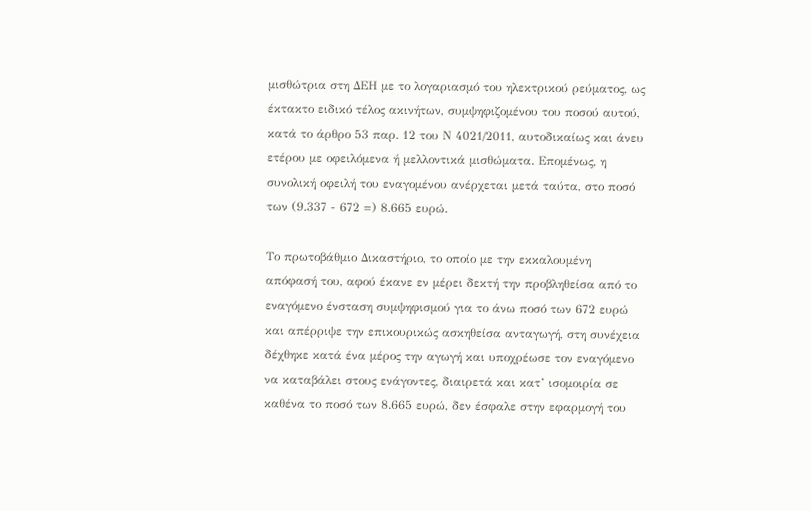μισθώτρια στη ΔΕΗ με το λογαριασμό του ηλεκτρικού ρεύματος, ως έκτακτο ειδικό τέλος ακινήτων, συμψηφιζομένου του ποσού αυτού, κατά το άρθρο 53 παρ. 12 του Ν 4021/2011, αυτοδικαίως και άνευ ετέρου με οφειλόμενα ή μελλοντικά μισθώματα. Επομένως, η συνολική οφειλή του εναγομένου ανέρχεται μετά ταύτα, στο ποσό των (9.337 - 672 =) 8.665 ευρώ.

Το πρωτοβάθμιο Δικαστήριο, το οποίο με την εκκαλουμένη απόφασή του, αφού έκανε εν μέρει δεκτή την προβληθείσα από το εναγόμενο ένσταση συμψηφισμού για το άνω ποσό των 672 ευρώ και απέρριψε την επικουρικώς ασκηθείσα ανταγωγή, στη συνέχεια δέχθηκε κατά ένα μέρος την αγωγή και υποχρέωσε τον εναγόμενο να καταβάλει στους ενάγοντες, διαιρετά και κατ’ ισομοιρία σε καθένα το ποσό των 8.665 ευρώ, δεν έσφαλε στην εφαρμογή του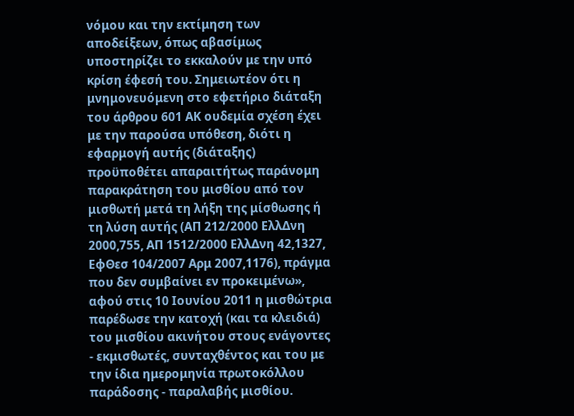νόμου και την εκτίμηση των αποδείξεων, όπως αβασίμως υποστηρίζει το εκκαλούν με την υπό κρίση έφεσή του. Σημειωτέον ότι η μνημονευόμενη στο εφετήριο διάταξη του άρθρου 601 ΑΚ ουδεμία σχέση έχει με την παρούσα υπόθεση, διότι η εφαρμογή αυτής (διάταξης) προϋποθέτει απαραιτήτως παράνομη παρακράτηση του μισθίου από τον μισθωτή μετά τη λήξη της μίσθωσης ή τη λύση αυτής (ΑΠ 212/2000 ΕλλΔνη 2000,755, ΑΠ 1512/2000 ΕλλΔνη 42,1327, ΕφΘεσ 104/2007 Αρμ 2007,1176), πράγμα που δεν συμβαίνει εν προκειμένω», αφού στις 10 Ιουνίου 2011 η μισθώτρια παρέδωσε την κατοχή (και τα κλειδιά) του μισθίου ακινήτου στους ενάγοντες - εκμισθωτές, συνταχθέντος και του με την ίδια ημερομηνία πρωτοκόλλου παράδοσης - παραλαβής μισθίου.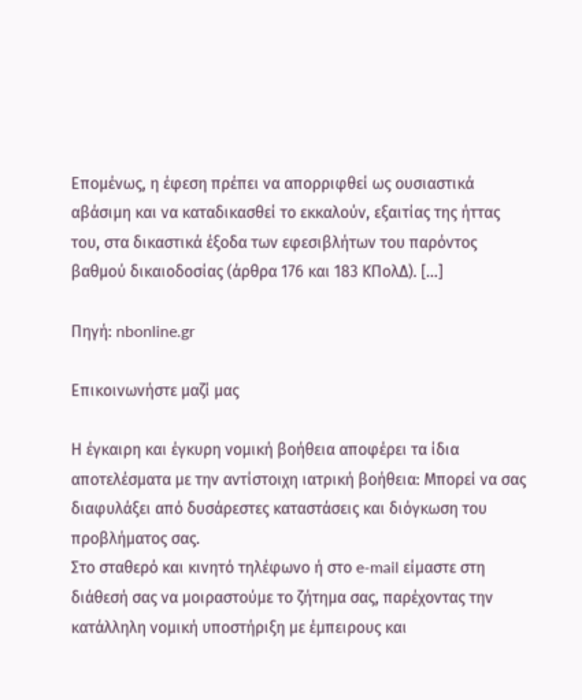Επομένως, η έφεση πρέπει να απορριφθεί ως ουσιαστικά αβάσιμη και να καταδικασθεί το εκκαλούν, εξαιτίας της ήττας του, στα δικαστικά έξοδα των εφεσιβλήτων του παρόντος βαθμού δικαιοδοσίας (άρθρα 176 και 183 ΚΠολΔ). [...]

Πηγή: nbonline.gr

Επικοινωνήστε μαζί μας

Η έγκαιρη και έγκυρη νομική βοήθεια αποφέρει τα ίδια αποτελέσματα με την αντίστοιχη ιατρική βοήθεια: Μπορεί να σας διαφυλάξει από δυσάρεστες καταστάσεις και διόγκωση του προβλήματος σας.
Στο σταθερό και κινητό τηλέφωνο ή στο e-mail είμαστε στη διάθεσή σας να μοιραστούμε το ζήτημα σας, παρέχοντας την κατάλληλη νομική υποστήριξη με έμπειρους και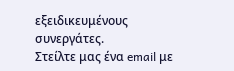εξειδικευμένους συνεργάτες.
Στείλτε μας ένα email με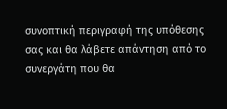συνοπτική περιγραφή της υπόθεσης σας και θα λάβετε απάντηση από το συνεργάτη που θα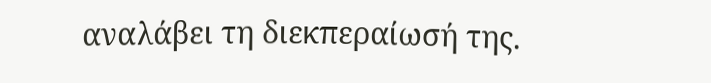αναλάβει τη διεκπεραίωσή της.